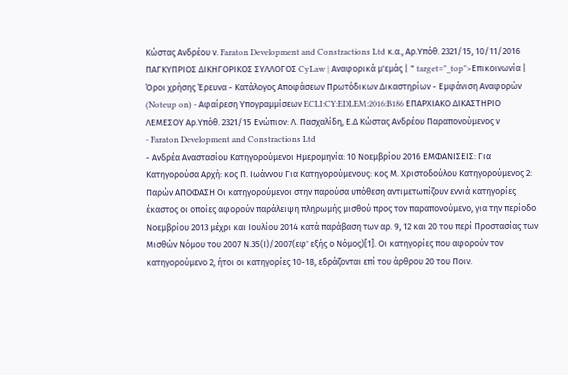Κώστας Ανδρέου ν. Faraton Development and Constractions Ltd κ.α., Αρ.Υπόθ. 2321/15, 10/11/2016 ΠΑΓΚΥΠΡΙΟΣ ΔΙΚΗΓΟΡΙΚΟΣ ΣΥΛΛΟΓΟΣ CyLaw | Αναφορικά μ'εμάς | " target="_top">Επικοινωνία | Όροι χρήσης Έρευνα - Κατάλογος Αποφάσεων Πρωτόδικων Δικαστηρίων - Εμφάνιση Αναφορών (Noteup on) - Αφαίρεση Υπογραμμίσεων ECLI:CY:EDLEM:2016:B186 ΕΠΑΡΧΙΑΚΟ ΔΙΚΑΣΤΗΡΙΟ ΛΕΜΕΣΟΥ Αρ.Υπόθ. 2321/15 Ενώπιον: Λ. Πασχαλίδη, Ε.Δ Κώστας Ανδρέου Παραπονούμενος ν
- Faraton Development and Constractions Ltd
- Ανδρέα Αναστασίου Κατηγορούμενοι Ημερομηνία: 10 Νοεμβρίου 2016 ΕΜΦΑΝΙΣΕΙΣ: Για Κατηγορούσα Αρχή: κος Π. Ιωάννου Για Κατηγορούμενους: κος Μ. Χριστοδούλου Κατηγορούμενος 2: Παρών ΑΠΟΦΑΣΗ Οι κατηγορούμενοι στην παρούσα υπόθεση αντιμετωπίζουν εννιά κατηγορίες έκαστος οι οποίες αφορούν παράλειψη πληρωμής μισθού προς τον παραπονούμενο, για την περίοδο Νοεμβρίου 2013 μέχρι και Ιουλίου 2014 κατά παράβαση των αρ. 9, 12 και 20 του περί Προστασίας των Μισθών Νόμου του 2007 Ν.35(Ι)/2007(εφ' εξής ο Νόμος)[1]. Οι κατηγορίες που αφορούν τον κατηγορούμενο 2, ήτοι οι κατηγορίες 10-18, εδράζονται επί του άρθρου 20 του Ποιν.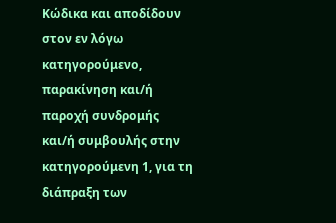Κώδικα και αποδίδουν στον εν λόγω κατηγορούμενο, παρακίνηση και/ή παροχή συνδρομής και/ή συμβουλής στην κατηγορούμενη 1, για τη διάπραξη των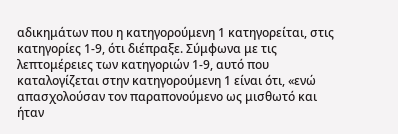αδικημάτων που η κατηγορούμενη 1 κατηγορείται, στις κατηγορίες 1-9, ότι διέπραξε. Σύμφωνα με τις λεπτομέρειες των κατηγοριών 1-9, αυτό που καταλογίζεται στην κατηγορούμενη 1 είναι ότι, «ενώ απασχολούσαν τον παραπονούμενο ως μισθωτό και ήταν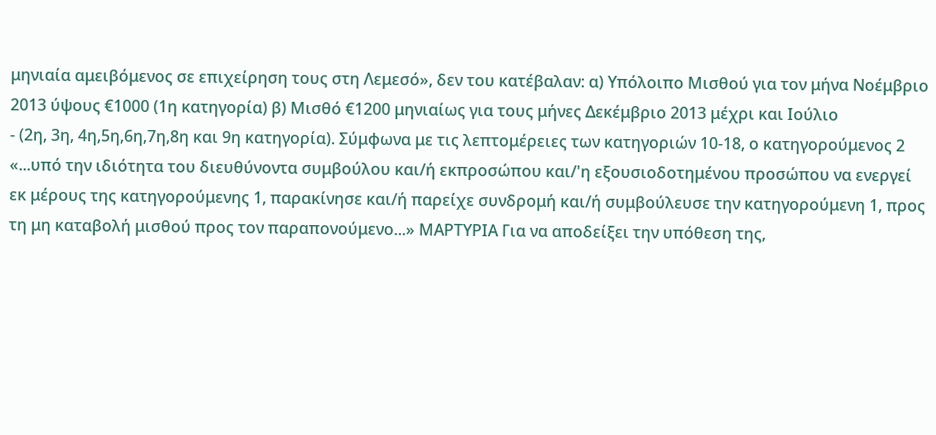μηνιαία αμειβόμενος σε επιχείρηση τους στη Λεμεσό», δεν του κατέβαλαν: α) Υπόλοιπο Μισθού για τον μήνα Νοέμβριο 2013 ύψους €1000 (1η κατηγορία) β) Μισθό €1200 μηνιαίως για τους μήνες Δεκέμβριο 2013 μέχρι και Ιούλιο
- (2η, 3η, 4η,5η,6η,7η,8η και 9η κατηγορία). Σύμφωνα με τις λεπτομέρειες των κατηγοριών 10-18, ο κατηγορούμενος 2 «...υπό την ιδιότητα του διευθύνοντα συμβούλου και/ή εκπροσώπου και/'η εξουσιοδοτημένου προσώπου να ενεργεί εκ μέρους της κατηγορούμενης 1, παρακίνησε και/ή παρείχε συνδρομή και/ή συμβούλευσε την κατηγορούμενη 1, προς τη μη καταβολή μισθού προς τον παραπονούμενο...» ΜΑΡΤΥΡΙΑ Για να αποδείξει την υπόθεση της,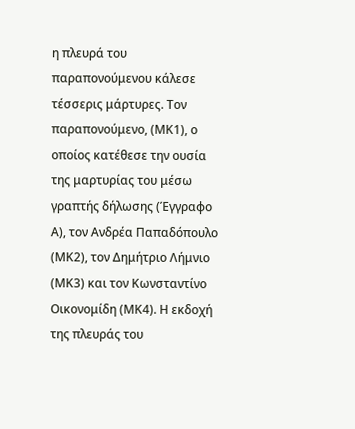η πλευρά του παραπονούμενου κάλεσε τέσσερις μάρτυρες. Τον παραπονούμενο, (ΜΚ1), ο οποίος κατέθεσε την ουσία της μαρτυρίας του μέσω γραπτής δήλωσης (Έγγραφο Α), τον Ανδρέα Παπαδόπουλο (ΜΚ2), τον Δημήτριο Λήμνιο (ΜΚ3) και τον Κωνσταντίνο Οικονομίδη (ΜΚ4). Η εκδοχή της πλευράς του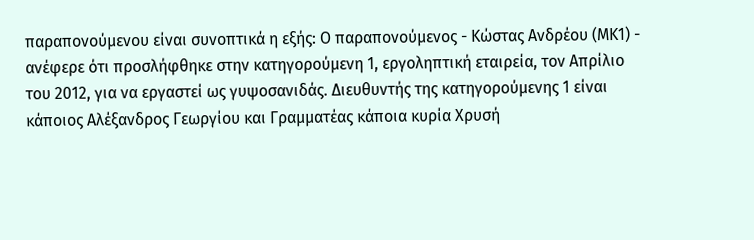παραπονούμενου είναι συνοπτικά η εξής: Ο παραπονούμενος - Κώστας Ανδρέου (ΜΚ1) - ανέφερε ότι προσλήφθηκε στην κατηγορούμενη 1, εργοληπτική εταιρεία, τον Απρίλιο του 2012, για να εργαστεί ως γυψοσανιδάς. Διευθυντής της κατηγορούμενης 1 είναι κάποιος Αλέξανδρος Γεωργίου και Γραμματέας κάποια κυρία Χρυσή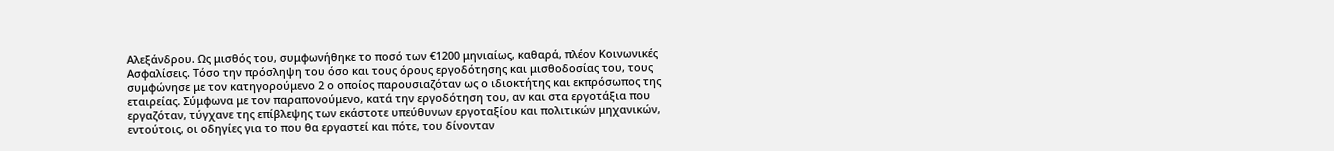Αλεξάνδρου. Ως μισθός του, συμφωνήθηκε το ποσό των €1200 μηνιαίως, καθαρά, πλέον Κοινωνικές Ασφαλίσεις. Τόσο την πρόσληψη του όσο και τους όρους εργοδότησης και μισθοδοσίας του, τους συμφώνησε με τον κατηγορούμενο 2 ο οποίος παρουσιαζόταν ως ο ιδιοκτήτης και εκπρόσωπος της εταιρείας. Σύμφωνα με τον παραπονούμενο, κατά την εργοδότηση του, αν και στα εργοτάξια που εργαζόταν, τύγχανε της επίβλεψης των εκάστοτε υπεύθυνων εργοταξίου και πολιτικών μηχανικών, εντούτοις, οι οδηγίες για το που θα εργαστεί και πότε, του δίνονταν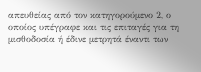απευθείας από τον κατηγορούμενο 2, ο οποίος υπέγραφε και τις επιταγές για τη μισθοδοσία ή έδινε μετρητά έναντι των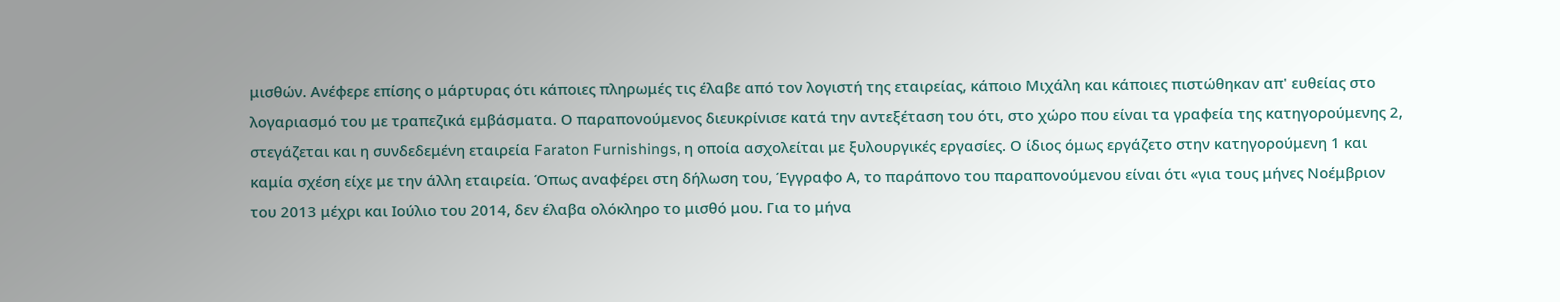μισθών. Ανέφερε επίσης ο μάρτυρας ότι κάποιες πληρωμές τις έλαβε από τον λογιστή της εταιρείας, κάποιο Μιχάλη και κάποιες πιστώθηκαν απ' ευθείας στο λογαριασμό του με τραπεζικά εμβάσματα. Ο παραπονούμενος διευκρίνισε κατά την αντεξέταση του ότι, στο χώρο που είναι τα γραφεία της κατηγορούμενης 2, στεγάζεται και η συνδεδεμένη εταιρεία Faraton Furnishings, η οποία ασχολείται με ξυλουργικές εργασίες. Ο ίδιος όμως εργάζετο στην κατηγορούμενη 1 και καμία σχέση είχε με την άλλη εταιρεία. Όπως αναφέρει στη δήλωση του, Έγγραφο Α, το παράπονο του παραπονούμενου είναι ότι «για τους μήνες Νοέμβριον του 2013 μέχρι και Ιούλιο του 2014, δεν έλαβα ολόκληρο το μισθό μου. Για το μήνα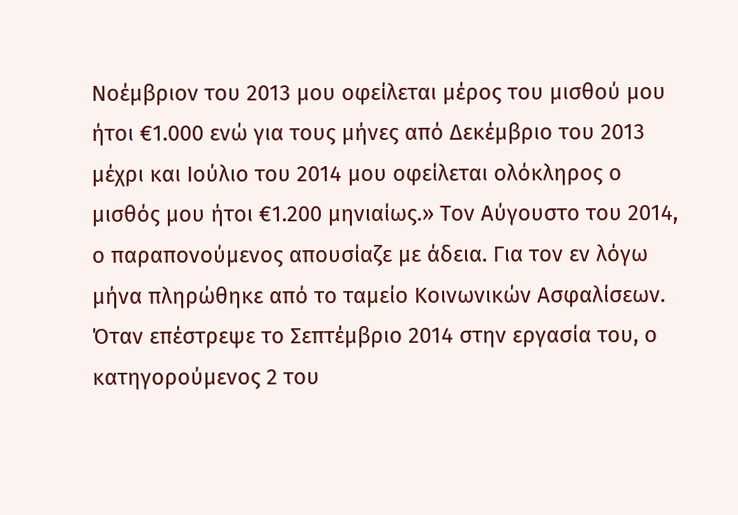Νοέμβριον του 2013 μου οφείλεται μέρος του μισθού μου ήτοι €1.000 ενώ για τους μήνες από Δεκέμβριο του 2013 μέχρι και Ιούλιο του 2014 μου οφείλεται ολόκληρος ο μισθός μου ήτοι €1.200 μηνιαίως.» Τον Αύγουστο του 2014, ο παραπονούμενος απουσίαζε με άδεια. Για τον εν λόγω μήνα πληρώθηκε από το ταμείο Κοινωνικών Ασφαλίσεων. Όταν επέστρεψε το Σεπτέμβριο 2014 στην εργασία του, ο κατηγορούμενος 2 του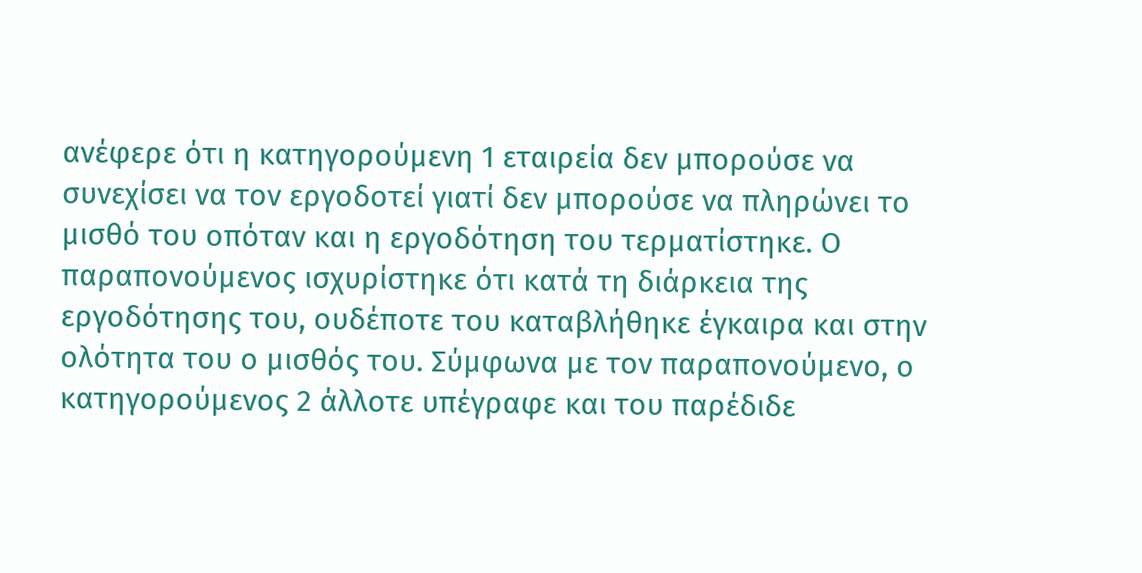ανέφερε ότι η κατηγορούμενη 1 εταιρεία δεν μπορούσε να συνεχίσει να τον εργοδοτεί γιατί δεν μπορούσε να πληρώνει το μισθό του οπόταν και η εργοδότηση του τερματίστηκε. Ο παραπονούμενος ισχυρίστηκε ότι κατά τη διάρκεια της εργοδότησης του, ουδέποτε του καταβλήθηκε έγκαιρα και στην ολότητα του ο μισθός του. Σύμφωνα με τον παραπονούμενο, ο κατηγορούμενος 2 άλλοτε υπέγραφε και του παρέδιδε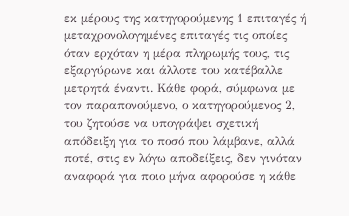εκ μέρους της κατηγορούμενης 1 επιταγές ή μεταχρονολογημένες επιταγές τις οποίες όταν ερχόταν η μέρα πληρωμής τους, τις εξαργύρωνε και άλλοτε του κατέβαλλε μετρητά έναντι. Κάθε φορά, σύμφωνα με τον παραπονούμενο, ο κατηγορούμενος 2, του ζητούσε να υπογράψει σχετική απόδειξη για το ποσό που λάμβανε, αλλά ποτέ, στις εν λόγω αποδείξεις, δεν γινόταν αναφορά για ποιο μήνα αφορούσε η κάθε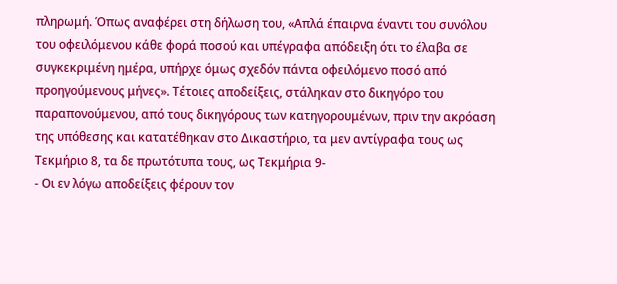πληρωμή. Όπως αναφέρει στη δήλωση του, «Απλά έπαιρνα έναντι του συνόλου του οφειλόμενου κάθε φορά ποσού και υπέγραφα απόδειξη ότι το έλαβα σε συγκεκριμένη ημέρα, υπήρχε όμως σχεδόν πάντα οφειλόμενο ποσό από προηγούμενους μήνες». Τέτοιες αποδείξεις, στάληκαν στο δικηγόρο του παραπονούμενου, από τους δικηγόρους των κατηγορουμένων, πριν την ακρόαση της υπόθεσης και κατατέθηκαν στο Δικαστήριο, τα μεν αντίγραφα τους ως Τεκμήριο 8, τα δε πρωτότυπα τους, ως Τεκμήρια 9-
- Οι εν λόγω αποδείξεις φέρουν τον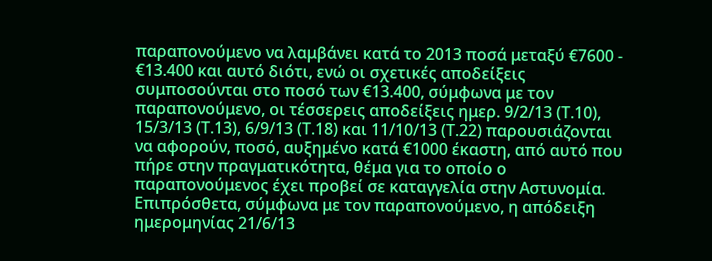παραπονούμενο να λαμβάνει κατά το 2013 ποσά μεταξύ €7600 - €13.400 και αυτό διότι, ενώ οι σχετικές αποδείξεις συμποσούνται στο ποσό των €13.400, σύμφωνα με τον παραπονούμενο, οι τέσσερεις αποδείξεις ημερ. 9/2/13 (Τ.10), 15/3/13 (Τ.13), 6/9/13 (Τ.18) και 11/10/13 (Τ.22) παρουσιάζονται να αφορούν, ποσό, αυξημένο κατά €1000 έκαστη, από αυτό που πήρε στην πραγματικότητα, θέμα για το οποίο ο παραπονούμενος έχει προβεί σε καταγγελία στην Αστυνομία. Επιπρόσθετα, σύμφωνα με τον παραπονούμενο, η απόδειξη ημερομηνίας 21/6/13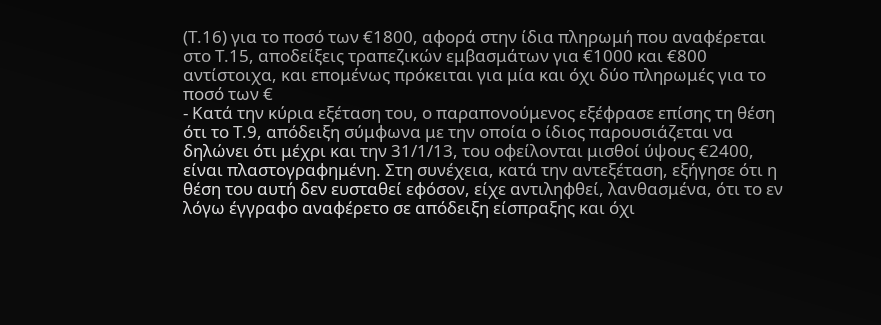(Τ.16) για το ποσό των €1800, αφορά στην ίδια πληρωμή που αναφέρεται στο Τ.15, αποδείξεις τραπεζικών εμβασμάτων για €1000 και €800 αντίστοιχα, και επομένως πρόκειται για μία και όχι δύο πληρωμές για το ποσό των €
- Κατά την κύρια εξέταση του, ο παραπονούμενος εξέφρασε επίσης τη θέση ότι το Τ.9, απόδειξη σύμφωνα με την οποία ο ίδιος παρουσιάζεται να δηλώνει ότι μέχρι και την 31/1/13, του οφείλονται μισθοί ύψους €2400, είναι πλαστογραφημένη. Στη συνέχεια, κατά την αντεξέταση, εξήγησε ότι η θέση του αυτή δεν ευσταθεί εφόσον, είχε αντιληφθεί, λανθασμένα, ότι το εν λόγω έγγραφο αναφέρετο σε απόδειξη είσπραξης και όχι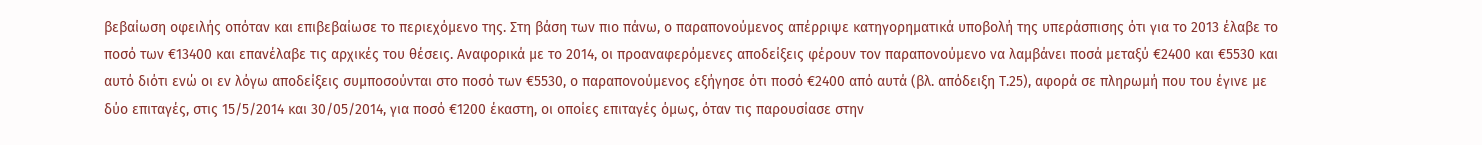βεβαίωση οφειλής οπόταν και επιβεβαίωσε το περιεχόμενο της. Στη βάση των πιο πάνω, ο παραπονούμενος απέρριψε κατηγορηματικά υποβολή της υπεράσπισης ότι για το 2013 έλαβε το ποσό των €13400 και επανέλαβε τις αρχικές του θέσεις. Αναφορικά με το 2014, οι προαναφερόμενες αποδείξεις φέρουν τον παραπονούμενο να λαμβάνει ποσά μεταξύ €2400 και €5530 και αυτό διότι ενώ οι εν λόγω αποδείξεις συμποσούνται στο ποσό των €5530, ο παραπονούμενος εξήγησε ότι ποσό €2400 από αυτά (βλ. απόδειξη Τ.25), αφορά σε πληρωμή που του έγινε με δύο επιταγές, στις 15/5/2014 και 30/05/2014, για ποσό €1200 έκαστη, οι οποίες επιταγές όμως, όταν τις παρουσίασε στην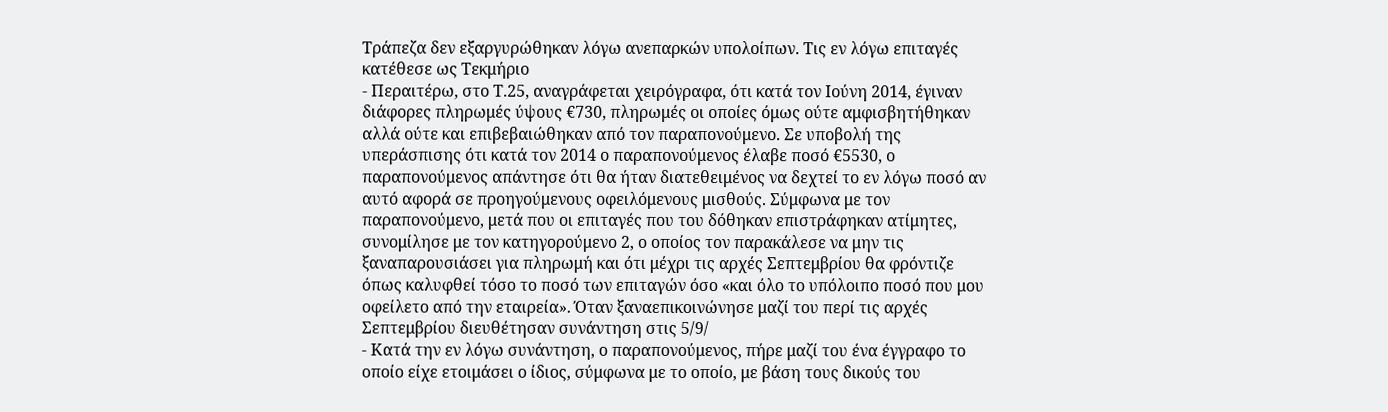Τράπεζα δεν εξαργυρώθηκαν λόγω ανεπαρκών υπολοίπων. Τις εν λόγω επιταγές κατέθεσε ως Τεκμήριο
- Περαιτέρω, στο Τ.25, αναγράφεται χειρόγραφα, ότι κατά τον Ιούνη 2014, έγιναν διάφορες πληρωμές ύψους €730, πληρωμές οι οποίες όμως ούτε αμφισβητήθηκαν αλλά ούτε και επιβεβαιώθηκαν από τον παραπονούμενο. Σε υποβολή της υπεράσπισης ότι κατά τον 2014 ο παραπονούμενος έλαβε ποσό €5530, ο παραπονούμενος απάντησε ότι θα ήταν διατεθειμένος να δεχτεί το εν λόγω ποσό αν αυτό αφορά σε προηγούμενους οφειλόμενους μισθούς. Σύμφωνα με τον παραπονούμενο, μετά που οι επιταγές που του δόθηκαν επιστράφηκαν ατίμητες, συνομίλησε με τον κατηγορούμενο 2, ο οποίος τον παρακάλεσε να μην τις ξαναπαρουσιάσει για πληρωμή και ότι μέχρι τις αρχές Σεπτεμβρίου θα φρόντιζε όπως καλυφθεί τόσο το ποσό των επιταγών όσο «και όλο το υπόλοιπο ποσό που μου οφείλετο από την εταιρεία». Όταν ξαναεπικοινώνησε μαζί του περί τις αρχές Σεπτεμβρίου διευθέτησαν συνάντηση στις 5/9/
- Κατά την εν λόγω συνάντηση, ο παραπονούμενος, πήρε μαζί του ένα έγγραφο το οποίο είχε ετοιμάσει ο ίδιος, σύμφωνα με το οποίο, με βάση τους δικούς του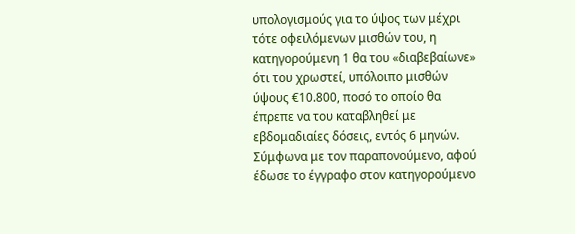υπολογισμούς για το ύψος των μέχρι τότε οφειλόμενων μισθών του, η κατηγορούμενη 1 θα του «διαβεβαίωνε» ότι του χρωστεί, υπόλοιπο μισθών ύψους €10.800, ποσό το οποίο θα έπρεπε να του καταβληθεί με εβδομαδιαίες δόσεις, εντός 6 μηνών. Σύμφωνα με τον παραπονούμενο, αφού έδωσε το έγγραφο στον κατηγορούμενο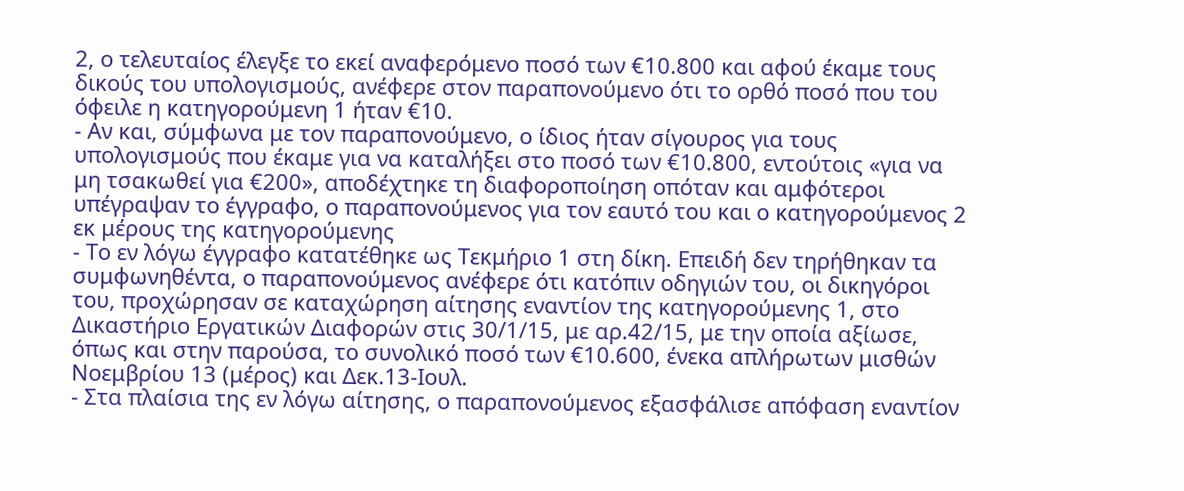2, ο τελευταίος έλεγξε το εκεί αναφερόμενο ποσό των €10.800 και αφού έκαμε τους δικούς του υπολογισμούς, ανέφερε στον παραπονούμενο ότι το ορθό ποσό που του όφειλε η κατηγορούμενη 1 ήταν €10.
- Αν και, σύμφωνα με τον παραπονούμενο, ο ίδιος ήταν σίγουρος για τους υπολογισμούς που έκαμε για να καταλήξει στο ποσό των €10.800, εντούτοις «για να μη τσακωθεί για €200», αποδέχτηκε τη διαφοροποίηση οπόταν και αμφότεροι υπέγραψαν το έγγραφο, ο παραπονούμενος για τον εαυτό του και ο κατηγορούμενος 2 εκ μέρους της κατηγορούμενης
- Το εν λόγω έγγραφο κατατέθηκε ως Τεκμήριο 1 στη δίκη. Επειδή δεν τηρήθηκαν τα συμφωνηθέντα, ο παραπονούμενος ανέφερε ότι κατόπιν οδηγιών του, οι δικηγόροι του, προχώρησαν σε καταχώρηση αίτησης εναντίον της κατηγορούμενης 1, στο Δικαστήριο Εργατικών Διαφορών στις 30/1/15, με αρ.42/15, με την οποία αξίωσε, όπως και στην παρούσα, το συνολικό ποσό των €10.600, ένεκα απλήρωτων μισθών Νοεμβρίου 13 (μέρος) και Δεκ.13-Ιουλ.
- Στα πλαίσια της εν λόγω αίτησης, ο παραπονούμενος εξασφάλισε απόφαση εναντίον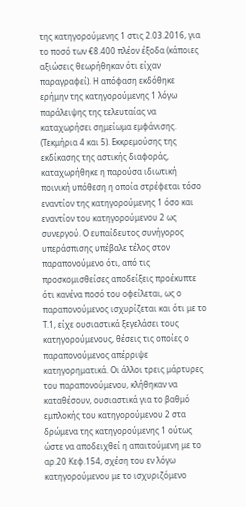της κατηγορούμενης 1 στις 2.03.2016, για το ποσό των €8.400 πλέον έξοδα (κάποιες αξιώσεις θεωρήθηκαν ότι είχαν παραγραφεί). Η απόφαση εκδόθηκε ερήμην της κατηγορούμενης 1 λόγω παράλειψης της τελευταίας να καταχωρήσει σημείωμα εμφάνισης. (Τεκμήρια 4 και 5). Εκκρεμούσης της εκδίκασης της αστικής διαφοράς, καταχωρήθηκε η παρούσα ιδιωτική ποινική υπόθεση η οποία στρέφεται τόσο εναντίον της κατηγορούμενης 1 όσο και εναντίον του κατηγορούμενου 2 ως συνεργού. Ο ευπαίδευτος συνήγορος υπεράσπισης υπέβαλε τέλος στον παραπονούμενο ότι, από τις προσκομισθείσες αποδείξεις προέκυπτε ότι κανένα ποσό του οφείλεται, ως ο παραπονούμενος ισχυρίζεται και ότι με το Τ.1, είχε ουσιαστικά ξεγελάσει τους κατηγορούμενους, θέσεις τις οποίες ο παραπονούμενος απέρριψε κατηγορηματικά. Οι άλλοι τρεις μάρτυρες του παραπονούμενου, κλήθηκαν να καταθέσουν, ουσιαστικά για το βαθμό εμπλοκής του κατηγορούμενου 2 στα δρώμενα της κατηγορούμενης 1 ούτως ώστε να αποδειχθεί η απαιτούμενη με το αρ.20 Κεφ.154, σχέση του εν λόγω κατηγορούμενου με το ισχυριζόμενο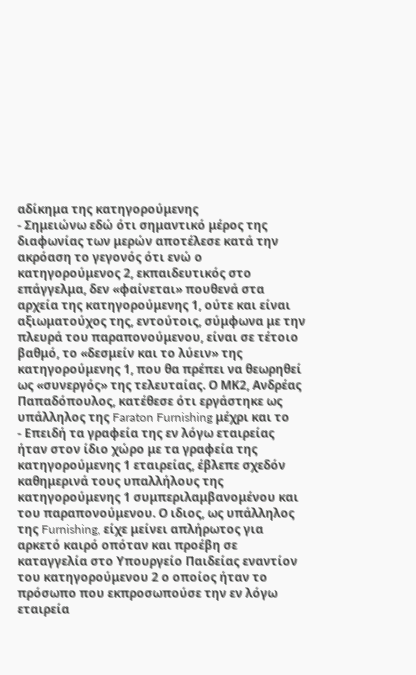αδίκημα της κατηγορούμενης
- Σημειώνω εδώ ότι σημαντικό μέρος της διαφωνίας των μερών αποτέλεσε κατά την ακρόαση το γεγονός ότι ενώ ο κατηγορούμενος 2, εκπαιδευτικός στο επάγγελμα, δεν «φαίνεται» πουθενά στα αρχεία της κατηγορούμενης 1, ούτε και είναι αξιωματούχος της, εντούτοις, σύμφωνα με την πλευρά του παραπονούμενου, είναι σε τέτοιο βαθμό, το «δεσμείν και το λύειν» της κατηγορούμενης 1, που θα πρέπει να θεωρηθεί ως «συνεργός» της τελευταίας. Ο ΜΚ2, Ανδρέας Παπαδόπουλος, κατέθεσε ότι εργάστηκε ως υπάλληλος της Faraton Furnishing μέχρι και το
- Επειδή τα γραφεία της εν λόγω εταιρείας ήταν στον ίδιο χώρο με τα γραφεία της κατηγορούμενης 1 εταιρείας, έβλεπε σχεδόν καθημερινά τους υπαλλήλους της κατηγορούμενης 1 συμπεριλαμβανομένου και του παραπονούμενου. Ο ιδιος, ως υπάλληλος της Furnishing, είχε μείνει απλήρωτος για αρκετό καιρό οπόταν και προέβη σε καταγγελία στο Υπουργείο Παιδείας εναντίον του κατηγορούμενου 2 ο οποίος ήταν το πρόσωπο που εκπροσωπούσε την εν λόγω εταιρεία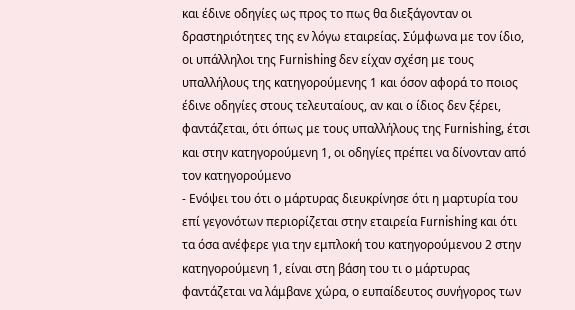και έδινε οδηγίες ως προς το πως θα διεξάγονταν οι δραστηριότητες της εν λόγω εταιρείας. Σύμφωνα με τον ίδιο, οι υπάλληλοι της Furnishing δεν είχαν σχέση με τους υπαλλήλους της κατηγορούμενης 1 και όσον αφορά το ποιος έδινε οδηγίες στους τελευταίους, αν και o ίδιος δεν ξέρει, φαντάζεται, ότι όπως με τους υπαλλήλους της Furnishing, έτσι και στην κατηγορούμενη 1, οι οδηγίες πρέπει να δίνονταν από τον κατηγορούμενο
- Ενόψει του ότι ο μάρτυρας διευκρίνησε ότι η μαρτυρία του επί γεγονότων περιορίζεται στην εταιρεία Furnishing και ότι τα όσα ανέφερε για την εμπλοκή του κατηγορούμενου 2 στην κατηγορούμενη 1, είναι στη βάση του τι ο μάρτυρας φαντάζεται να λάμβανε χώρα, ο ευπαίδευτος συνήγορος των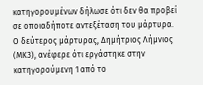κατηγορουμένων δήλωσε ότι δεν θα προβεί σε οποιαδήποτε αντεξέταση του μάρτυρα. Ο δεύτερος μάρτυρας, Δημήτριος Λήμνιος (ΜΚ3), ανέφερε ότι εργάστηκε στην κατηγορούμενη 1 από το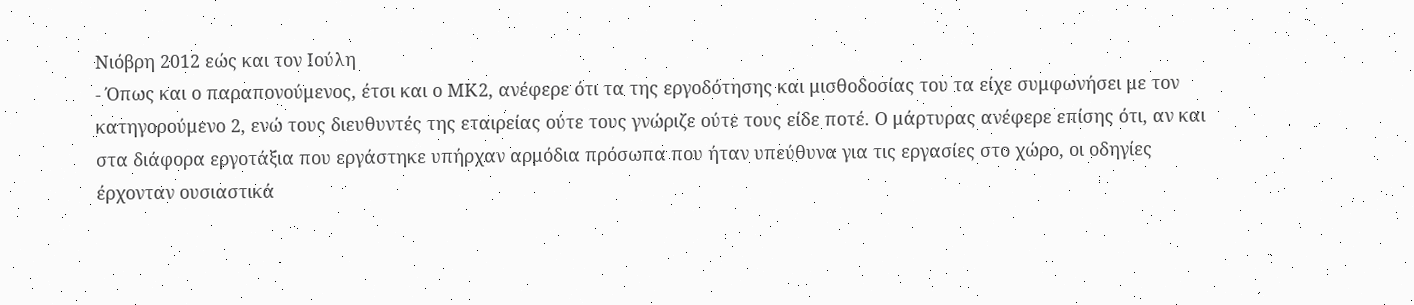Νιόβρη 2012 εώς και τον Ιούλη
- Όπως και ο παραπονούμενος, έτσι και ο ΜΚ2, ανέφερε ότι τα της εργοδότησης και μισθοδοσίας του τα είχε συμφωνήσει με τον κατηγορούμενο 2, ενώ τους διευθυντές της εταιρείας ούτε τους γνώριζε ούτε τους είδε ποτέ. Ο μάρτυρας ανέφερε επίσης ότι, αν και στα διάφορα εργοτάξια που εργάστηκε υπήρχαν αρμόδια πρόσωπα που ήταν υπεύθυνα για τις εργασίες στο χώρο, οι οδηγίες έρχονταν ουσιαστικά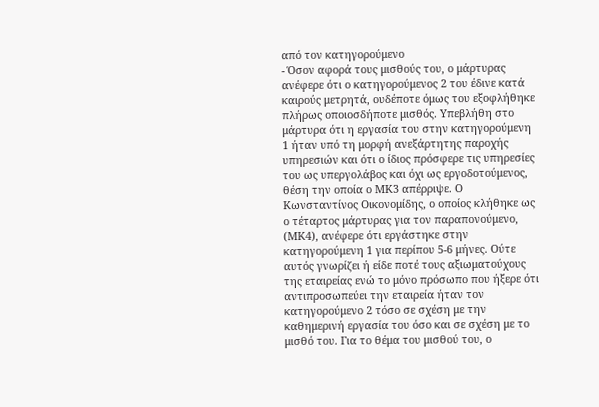από τον κατηγορούμενο
- Όσον αφορά τους μισθούς του, ο μάρτυρας ανέφερε ότι ο κατηγορούμενος 2 του έδινε κατά καιρούς μετρητά, ουδέποτε όμως του εξοφλήθηκε πλήρως οποιοσδήποτε μισθός. Υπεβλήθη στο μάρτυρα ότι η εργασία του στην κατηγορούμενη 1 ήταν υπό τη μορφή ανεξάρτητης παροχής υπηρεσιών και ότι ο ίδιος πρόσφερε τις υπηρεσίες του ως υπεργολάβος και όχι ως εργοδοτούμενος, θέση την οποία ο ΜΚ3 απέρριψε. Ο Κωνσταντίνος Οικονομίδης, ο οποίος κλήθηκε ως ο τέταρτος μάρτυρας για τον παραπονούμενο, (ΜΚ4), ανέφερε ότι εργάστηκε στην κατηγορούμενη 1 για περίπου 5-6 μήνες. Ούτε αυτός γνωρίζει ή είδε ποτέ τους αξιωματούχους της εταιρείας ενώ το μόνο πρόσωπο που ήξερε ότι αντιπροσωπεύει την εταιρεία ήταν τον κατηγορούμενο 2 τόσο σε σχέση με την καθημερινή εργασία του όσο και σε σχέση με το μισθό του. Για το θέμα του μισθού του, ο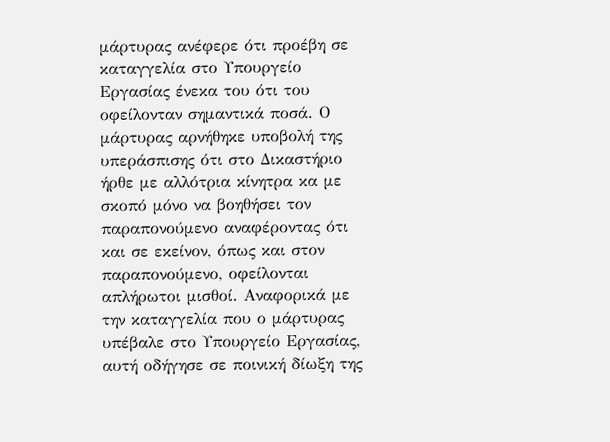μάρτυρας ανέφερε ότι προέβη σε καταγγελία στο Υπουργείο Εργασίας ένεκα του ότι του οφείλονταν σημαντικά ποσά. Ο μάρτυρας αρνήθηκε υποβολή της υπεράσπισης ότι στο Δικαστήριο ήρθε με αλλότρια κίνητρα κα με σκοπό μόνο να βοηθήσει τον παραπονούμενο αναφέροντας ότι και σε εκείνον, όπως και στον παραπονούμενο, οφείλονται απλήρωτοι μισθοί. Αναφορικά με την καταγγελία που ο μάρτυρας υπέβαλε στο Υπουργείο Εργασίας, αυτή οδήγησε σε ποινική δίωξη της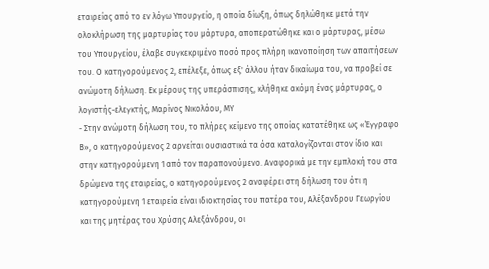εταιρείας από το εν λόγω Υπουργείο, η οποία δίωξη, όπως δηλώθηκε μετά την ολοκλήρωση της μαρτυρίας του μάρτυρα, αποπερατώθηκε και ο μάρτυρας, μέσω του Υπουργείου, έλαβε συγκεκριμένο ποσό προς πλήρη ικανοποίηση των απαιτήσεων του. Ο κατηγορούμενος 2, επέλεξε, όπως εξ' άλλου ήταν δικαίωμα του, να προβεί σε ανώμοτη δήλωση. Εκ μέρους της υπεράσπισης, κλήθηκε ακόμη ένας μάρτυρας, ο λογιστής-ελεγκτής, Μαρίνος Νικολάου, ΜΥ
- Στην ανώμοτη δήλωση του, το πλήρες κείμενο της οποίας κατατέθηκε ως «Έγγραφο Β», ο κατηγορούμενος 2 αρνείται ουσιαστικά τα όσα καταλογίζονται στον ίδιο και στην κατηγορούμενη 1 από τον παραπονούμενο. Αναφορικά με την εμπλοκή του στα δρώμενα της εταιρείας, ο κατηγορούμενος 2 αναφέρει στη δήλωση του ότι η κατηγορούμενη 1 εταιρεία είναι ιδιοκτησίας του πατέρα του, Αλέξανδρου Γεωργίου και της μητέρας του Χρύσης Αλεξάνδρου, οι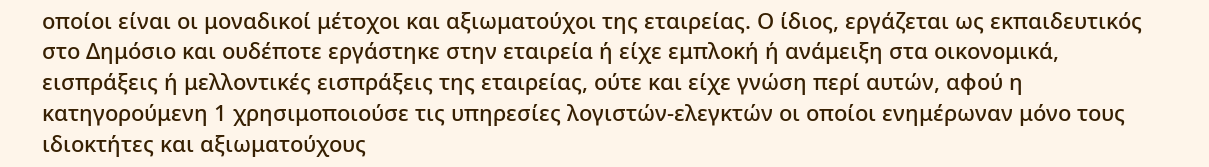οποίοι είναι οι μοναδικοί μέτοχοι και αξιωματούχοι της εταιρείας. Ο ίδιος, εργάζεται ως εκπαιδευτικός στο Δημόσιο και ουδέποτε εργάστηκε στην εταιρεία ή είχε εμπλοκή ή ανάμειξη στα οικονομικά, εισπράξεις ή μελλοντικές εισπράξεις της εταιρείας, ούτε και είχε γνώση περί αυτών, αφού η κατηγορούμενη 1 χρησιμοποιούσε τις υπηρεσίες λογιστών-ελεγκτών οι οποίοι ενημέρωναν μόνο τους ιδιοκτήτες και αξιωματούχους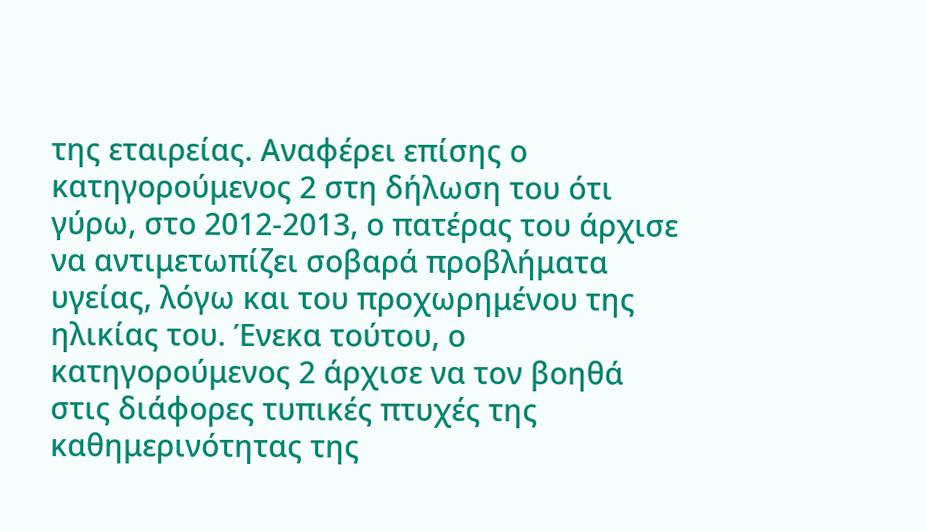της εταιρείας. Αναφέρει επίσης ο κατηγορούμενος 2 στη δήλωση του ότι γύρω, στο 2012-2013, ο πατέρας του άρχισε να αντιμετωπίζει σοβαρά προβλήματα υγείας, λόγω και του προχωρημένου της ηλικίας του. Ένεκα τούτου, ο κατηγορούμενος 2 άρχισε να τον βοηθά στις διάφορες τυπικές πτυχές της καθημερινότητας της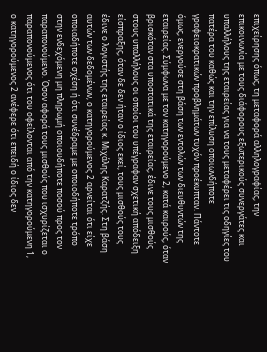επιχείρησης όπως, τη μεταφορά αλληλογραφίας, την επικοινωνία με τους διάφορους εξωτερικούς συνεργάτες και υπαλλήλους της εταιρείας για να τους μεταφέρει τις οδηγίες του πατέρα του καθώς και την επίλυση οποιωνδήποτε γραφειοκρατικών προβλημάτων τυχόν προέκυπταν. Πάντοτε όμως, ενεργούσε στη βάση των εντολών των διευθυντών της εταιρείας. Σύμφωνα με τον κατηγορούμενο 2, κατά καιρούς, όταν βρισκόταν στα υποστατικά της εταιρείας, έδινε τους μισθούς στους υπαλλήλους οι οποίοι του υπέγραφαν σχετική απόδειξη είσπραξης, όταν δε δεν ήταν ο ίδιος εκεί, τους μισθούς τους έδινε ο λογιστής της εταιρείας κ. Μιχάλης Καρατζής. Στη βάση αυτών των δεδομένων, ο κατηγορούμενος 2 αρνείται ότι είχε οποιαδήποτε σχέση ή ότι συνέδραμε με οποιοδήποτε τρόπο στην ενδεχόμενη μη πληρωμή οποιουδήποτε ποσού προς τον παραπονούμενο. Όσον αφορά τους μισθούς που ισχυρίζεται ο παραπονούμενος ότι του οφείλονται από την κατηγορούμενη 1, ο κατηγορούμενος 2 ανέφερε ότι επειδή ο ίδιος δεν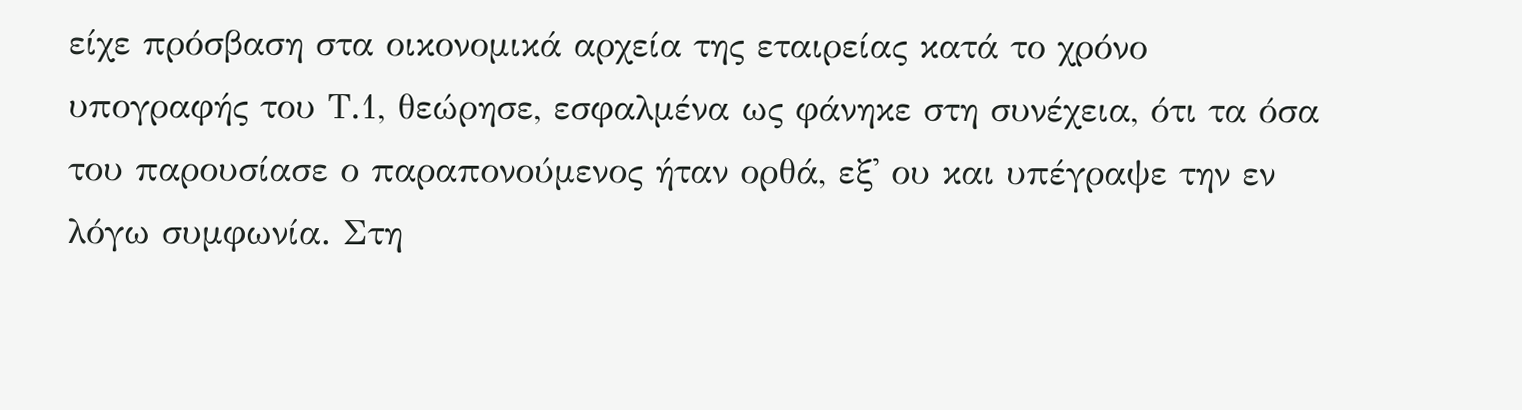είχε πρόσβαση στα οικονομικά αρχεία της εταιρείας κατά το χρόνο υπογραφής του Τ.1, θεώρησε, εσφαλμένα ως φάνηκε στη συνέχεια, ότι τα όσα του παρουσίασε ο παραπονούμενος ήταν ορθά, εξ' ου και υπέγραψε την εν λόγω συμφωνία. Στη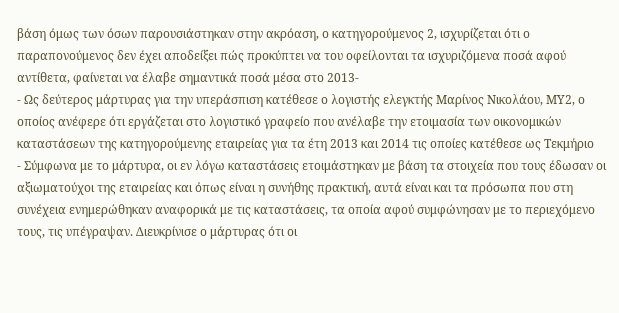βάση όμως των όσων παρουσιάστηκαν στην ακρόαση, ο κατηγορούμενος 2, ισχυρίζεται ότι ο παραπονούμενος δεν έχει αποδείξει πώς προκύπτει να του οφείλονται τα ισχυριζόμενα ποσά αφού αντίθετα, φαίνεται να έλαβε σημαντικά ποσά μέσα στο 2013-
- Ως δεύτερος μάρτυρας για την υπεράσπιση κατέθεσε ο λογιστής ελεγκτής Μαρίνος Νικολάου, ΜΥ2, ο οποίος ανέφερε ότι εργάζεται στο λογιστικό γραφείο που ανέλαβε την ετοιμασία των οικονομικών καταστάσεων της κατηγορούμενης εταιρείας για τα έτη 2013 και 2014 τις οποίες κατέθεσε ως Τεκμήριο
- Σύμφωνα με το μάρτυρα, οι εν λόγω καταστάσεις ετοιμάστηκαν με βάση τα στοιχεία που τους έδωσαν οι αξιωματούχοι της εταιρείας και όπως είναι η συνήθης πρακτική, αυτά είναι και τα πρόσωπα που στη συνέχεια ενημερώθηκαν αναφορικά με τις καταστάσεις, τα οποία αφού συμφώνησαν με το περιεχόμενο τους, τις υπέγραψαν. Διευκρίνισε ο μάρτυρας ότι οι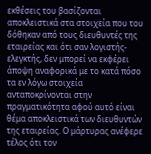εκθέσεις του βασίζονται αποκλειστικά στα στοιχεία που του δόθηκαν από τους διευθυντές της εταιρείας και ότι σαν λογιστής-ελεγκτής, δεν μπορεί να εκφέρει άποψη αναφορικά με το κατά πόσο τα εν λόγω στοιχεία ανταποκρίνονται στην πραγματικότητα αφού αυτό είναι θέμα αποκλειστικά των διευθυντών της εταιρείας. Ο μάρτυρας ανέφερε τέλος ότι τον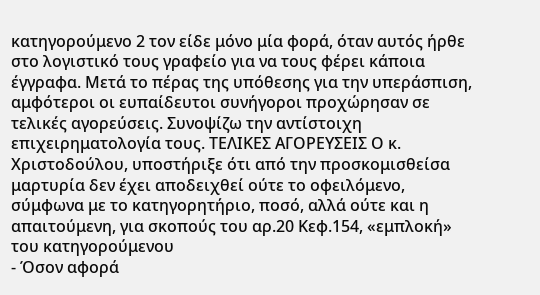κατηγορούμενο 2 τον είδε μόνο μία φορά, όταν αυτός ήρθε στο λογιστικό τους γραφείο για να τους φέρει κάποια έγγραφα. Μετά το πέρας της υπόθεσης για την υπεράσπιση, αμφότεροι οι ευπαίδευτοι συνήγοροι προχώρησαν σε τελικές αγορεύσεις. Συνοψίζω την αντίστοιχη επιχειρηματολογία τους. ΤΕΛΙΚΕΣ ΑΓΟΡΕΥΣΕΙΣ Ο κ. Χριστοδούλου, υποστήριξε ότι από την προσκομισθείσα μαρτυρία δεν έχει αποδειχθεί ούτε το οφειλόμενο, σύμφωνα με το κατηγορητήριο, ποσό, αλλά ούτε και η απαιτούμενη, για σκοπούς του αρ.20 Κεφ.154, «εμπλοκή» του κατηγορούμενου
- Όσον αφορά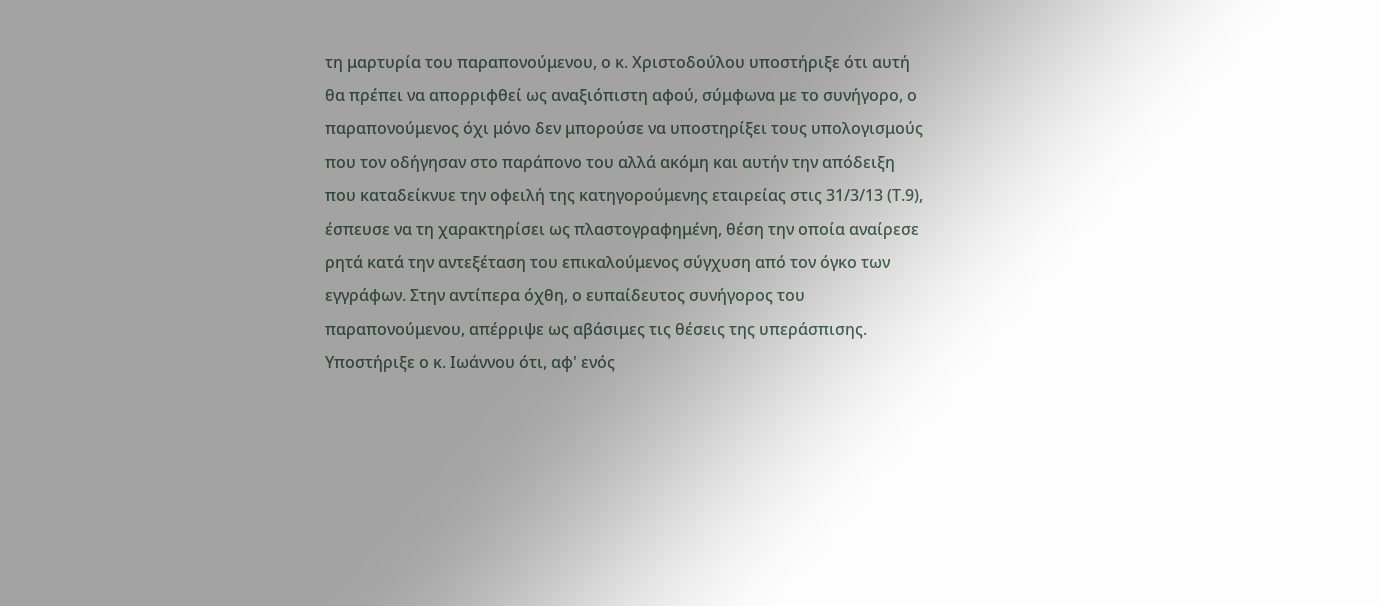τη μαρτυρία του παραπονούμενου, ο κ. Χριστοδούλου υποστήριξε ότι αυτή θα πρέπει να απορριφθεί ως αναξιόπιστη αφού, σύμφωνα με το συνήγορο, ο παραπονούμενος όχι μόνο δεν μπορούσε να υποστηρίξει τους υπολογισμούς που τον οδήγησαν στο παράπονο του αλλά ακόμη και αυτήν την απόδειξη που καταδείκνυε την οφειλή της κατηγορούμενης εταιρείας στις 31/3/13 (Τ.9), έσπευσε να τη χαρακτηρίσει ως πλαστογραφημένη, θέση την οποία αναίρεσε ρητά κατά την αντεξέταση του επικαλούμενος σύγχυση από τον όγκο των εγγράφων. Στην αντίπερα όχθη, ο ευπαίδευτος συνήγορος του παραπονούμενου, απέρριψε ως αβάσιμες τις θέσεις της υπεράσπισης. Υποστήριξε ο κ. Ιωάννου ότι, αφ' ενός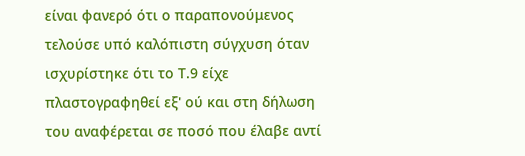είναι φανερό ότι ο παραπονούμενος τελούσε υπό καλόπιστη σύγχυση όταν ισχυρίστηκε ότι το Τ.9 είχε πλαστογραφηθεί εξ' ού και στη δήλωση του αναφέρεται σε ποσό που έλαβε αντί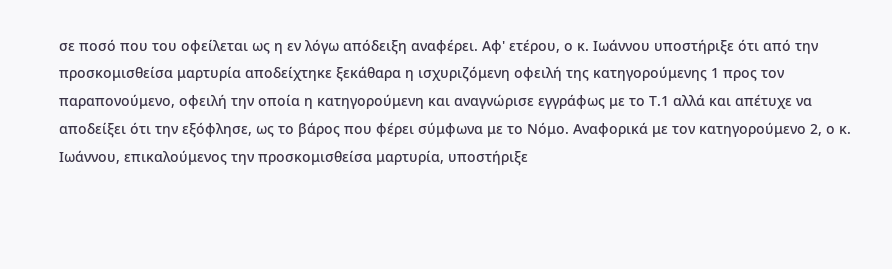σε ποσό που του οφείλεται ως η εν λόγω απόδειξη αναφέρει. Αφ' ετέρου, ο κ. Ιωάννου υποστήριξε ότι από την προσκομισθείσα μαρτυρία αποδείχτηκε ξεκάθαρα η ισχυριζόμενη οφειλή της κατηγορούμενης 1 προς τον παραπονούμενο, οφειλή την οποία η κατηγορούμενη και αναγνώρισε εγγράφως με το Τ.1 αλλά και απέτυχε να αποδείξει ότι την εξόφλησε, ως το βάρος που φέρει σύμφωνα με το Νόμο. Αναφορικά με τον κατηγορούμενο 2, ο κ. Ιωάννου, επικαλούμενος την προσκομισθείσα μαρτυρία, υποστήριξε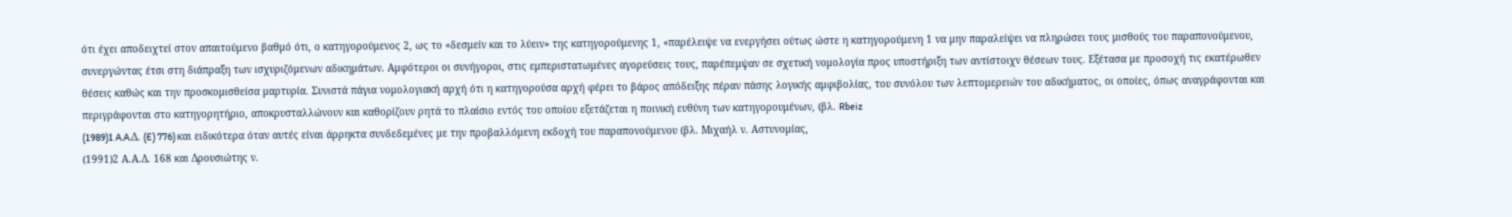ότι έχει αποδειχτεί στον απαιτούμενο βαθμό ότι, ο κατηγορούμενος 2, ως το «δεσμείν και το λύειν» της κατηγορούμενης 1, «παρέλειψε να ενεργήσει ούτως ώστε η κατηγορούμενη 1 να μην παραλείψει να πληρώσει τους μισθούς του παραπονούμενου, συνεργώντας έτσι στη διάπραξη των ισχυριζόμενων αδικημάτων. Αμφότεροι οι συνήγοροι, στις εμπεριστατωμένες αγορεύσεις τους, παρέπεμψαν σε σχετική νομολογία προς υποστήριξη των αντίστοιχν θέσεων τους. Εξέτασα με προσοχή τις εκατέρωθεν θέσεις καθώς και την προσκομισθείσα μαρτυρία. Συνιστά πάγια νομολογιακή αρχή ότι η κατηγορούσα αρχή φέρει το βάρος απόδειξης πέραν πάσης λογικής αμφιβολίας, του συνόλου των λεπτομερειών του αδικήματος, οι οποίες, όπως αναγράφονται και περιγράφονται στο κατηγορητήριο, αποκρυσταλλώνουν και καθορίζουν ρητά το πλαίσιο εντός του οποίου εξετάζεται η ποινική ευθύνη των κατηγορουμένων, (βλ. Rbeiz
(1989)1 A.A.Δ. (E) 776) και ειδικότερα όταν αυτές είναι άρρηκτα συνδεδεμένες με την προβαλλόμενη εκδοχή του παραπονούμενου (βλ. Μιχαήλ ν. Αστυνομίας,
(1991)2 Α.Α.Δ. 168 και Δρουσιώτης ν.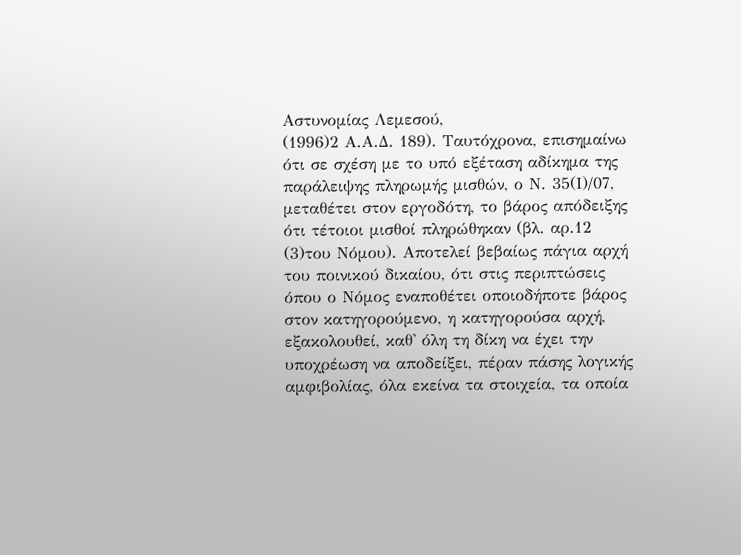Αστυνομίας Λεμεσού,
(1996)2 Α.Α.Δ. 189). Ταυτόχρονα, επισημαίνω ότι σε σχέση με το υπό εξέταση αδίκημα της παράλειψης πληρωμής μισθών, ο Ν. 35(Ι)/07, μεταθέτει στον εργοδότη, το βάρος απόδειξης ότι τέτοιοι μισθοί πληρώθηκαν (βλ. αρ.12
(3)του Νόμου). Αποτελεί βεβαίως πάγια αρχή του ποινικού δικαίου, ότι στις περιπτώσεις όπου ο Νόμος εναποθέτει οποιοδήποτε βάρος στον κατηγορούμενο, η κατηγορούσα αρχή, εξακολουθεί, καθ' όλη τη δίκη να έχει την υποχρέωση να αποδείξει, πέραν πάσης λογικής αμφιβολίας, όλα εκείνα τα στοιχεία, τα οποία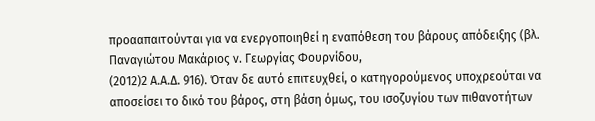προααπαιτούνται για να ενεργοποιηθεί η εναπόθεση του βάρους απόδειξης (βλ. Παναγιώτου Μακάριος ν. Γεωργίας Φουρνίδου,
(2012)2 Α.Α.Δ. 916). Όταν δε αυτό επιτευχθεί, ο κατηγορούμενος υποχρεούται να αποσείσει το δικό του βάρος, στη βάση όμως, του ισοζυγίου των πιθανοτήτων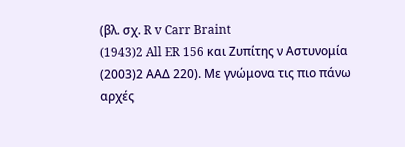(βλ. σχ. R v Carr Braint
(1943)2 All ER 156 και Ζυπίτης ν Αστυνομία
(2003)2 ΑΑΔ 220). Με γνώμονα τις πιο πάνω αρχές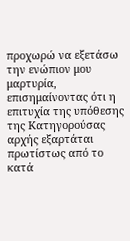προχωρώ να εξετάσω την ενώπιον μου μαρτυρία, επισημαίνοντας ότι η επιτυχία της υπόθεσης της Κατηγορούσας αρχής εξαρτάται πρωτίστως από το κατά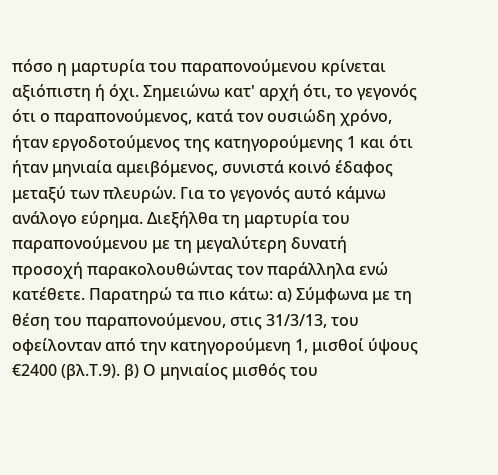πόσο η μαρτυρία του παραπονούμενου κρίνεται αξιόπιστη ή όχι. Σημειώνω κατ' αρχή ότι, το γεγονός ότι ο παραπονούμενος, κατά τον ουσιώδη χρόνο, ήταν εργοδοτούμενος της κατηγορούμενης 1 και ότι ήταν μηνιαία αμειβόμενος, συνιστά κοινό έδαφος μεταξύ των πλευρών. Για το γεγονός αυτό κάμνω ανάλογο εύρημα. Διεξήλθα τη μαρτυρία του παραπονούμενου με τη μεγαλύτερη δυνατή προσοχή παρακολουθώντας τον παράλληλα ενώ κατέθετε. Παρατηρώ τα πιο κάτω: α) Σύμφωνα με τη θέση του παραπονούμενου, στις 31/3/13, του οφείλονταν από την κατηγορούμενη 1, μισθοί ύψους €2400 (βλ.Τ.9). β) Ο μηνιαίος μισθός του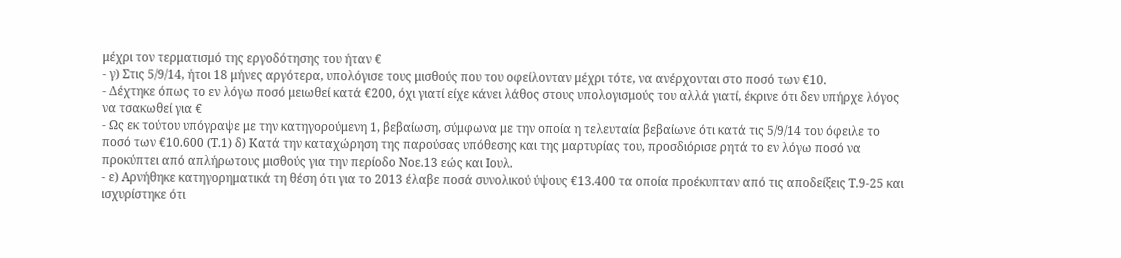μέχρι τον τερματισμό της εργοδότησης του ήταν €
- γ) Στις 5/9/14, ήτοι 18 μήνες αργότερα, υπολόγισε τους μισθούς που του οφείλονταν μέχρι τότε, να ανέρχονται στο ποσό των €10.
- Δέχτηκε όπως το εν λόγω ποσό μειωθεί κατά €200, όχι γιατί είχε κάνει λάθος στους υπολογισμούς του αλλά γιατί, έκρινε ότι δεν υπήρχε λόγος να τσακωθεί για €
- Ως εκ τούτου υπόγραψε με την κατηγορούμενη 1, βεβαίωση, σύμφωνα με την οποία η τελευταία βεβαίωνε ότι κατά τις 5/9/14 του όφειλε το ποσό των €10.600 (Τ.1) δ) Κατά την καταχώρηση της παρούσας υπόθεσης και της μαρτυρίας του, προσδιόρισε ρητά το εν λόγω ποσό να προκύπτει από απλήρωτους μισθούς για την περίοδο Νοε.13 εώς και Ιουλ.
- ε) Αρνήθηκε κατηγορηματικά τη θέση ότι για το 2013 έλαβε ποσά συνολικού ύψους €13.400 τα οποία προέκυπταν από τις αποδείξεις Τ.9-25 και ισχυρίστηκε ότι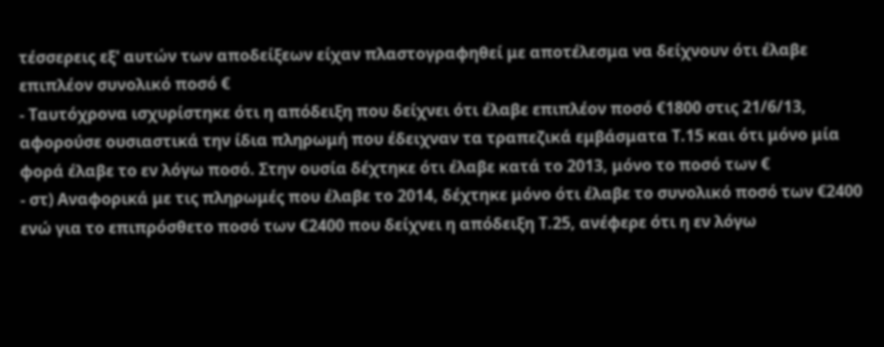τέσσερεις εξ' αυτών των αποδείξεων είχαν πλαστογραφηθεί με αποτέλεσμα να δείχνουν ότι έλαβε επιπλέον συνολικό ποσό €
- Ταυτόχρονα ισχυρίστηκε ότι η απόδειξη που δείχνει ότι έλαβε επιπλέον ποσό €1800 στις 21/6/13, αφορούσε ουσιαστικά την ίδια πληρωμή που έδειχναν τα τραπεζικά εμβάσματα Τ.15 και ότι μόνο μία φορά έλαβε το εν λόγω ποσό. Στην ουσία δέχτηκε ότι έλαβε κατά το 2013, μόνο το ποσό των €
- στ) Αναφορικά με τις πληρωμές που έλαβε το 2014, δέχτηκε μόνο ότι έλαβε το συνολικό ποσό των €2400 ενώ για το επιπρόσθετο ποσό των €2400 που δείχνει η απόδειξη Τ.25, ανέφερε ότι η εν λόγω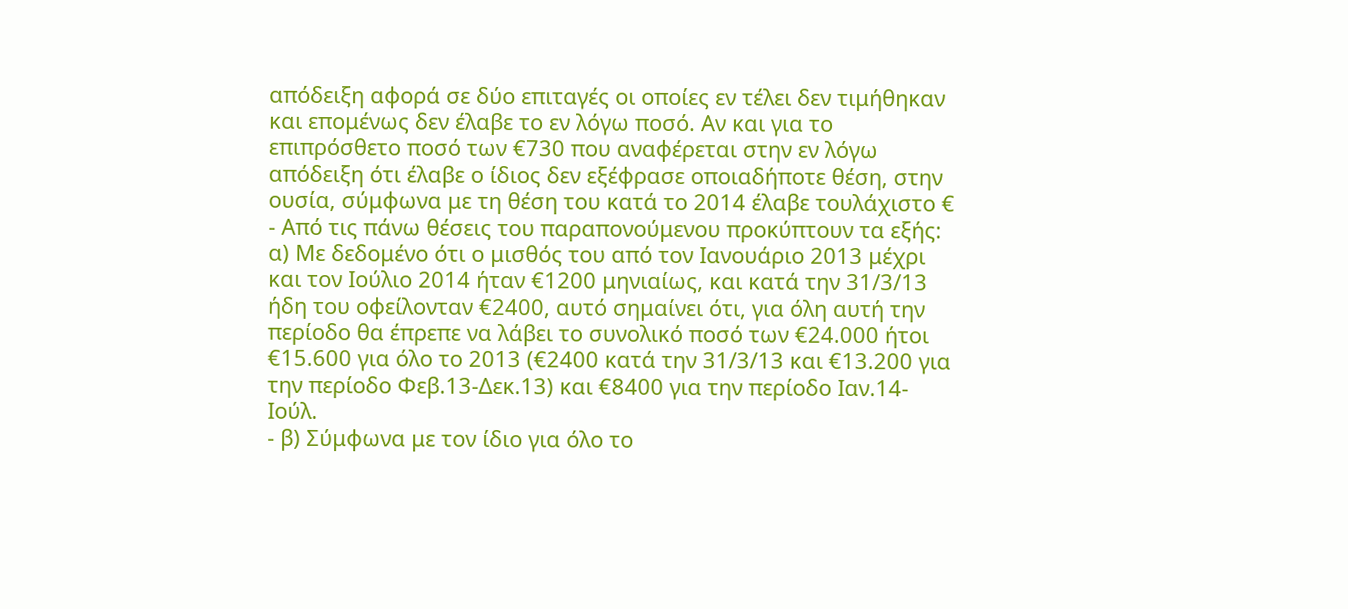απόδειξη αφορά σε δύο επιταγές οι οποίες εν τέλει δεν τιμήθηκαν και επομένως δεν έλαβε το εν λόγω ποσό. Αν και για το επιπρόσθετο ποσό των €730 που αναφέρεται στην εν λόγω απόδειξη ότι έλαβε ο ίδιος δεν εξέφρασε οποιαδήποτε θέση, στην ουσία, σύμφωνα με τη θέση του κατά το 2014 έλαβε τουλάχιστο €
- Από τις πάνω θέσεις του παραπονούμενου προκύπτουν τα εξής: α) Με δεδομένο ότι ο μισθός του από τον Ιανουάριο 2013 μέχρι και τον Ιούλιο 2014 ήταν €1200 μηνιαίως, και κατά την 31/3/13 ήδη του οφείλονταν €2400, αυτό σημαίνει ότι, για όλη αυτή την περίοδο θα έπρεπε να λάβει το συνολικό ποσό των €24.000 ήτοι €15.600 για όλο το 2013 (€2400 κατά την 31/3/13 και €13.200 για την περίοδο Φεβ.13-Δεκ.13) και €8400 για την περίοδο Ιαν.14-Ιούλ.
- β) Σύμφωνα με τον ίδιο για όλο το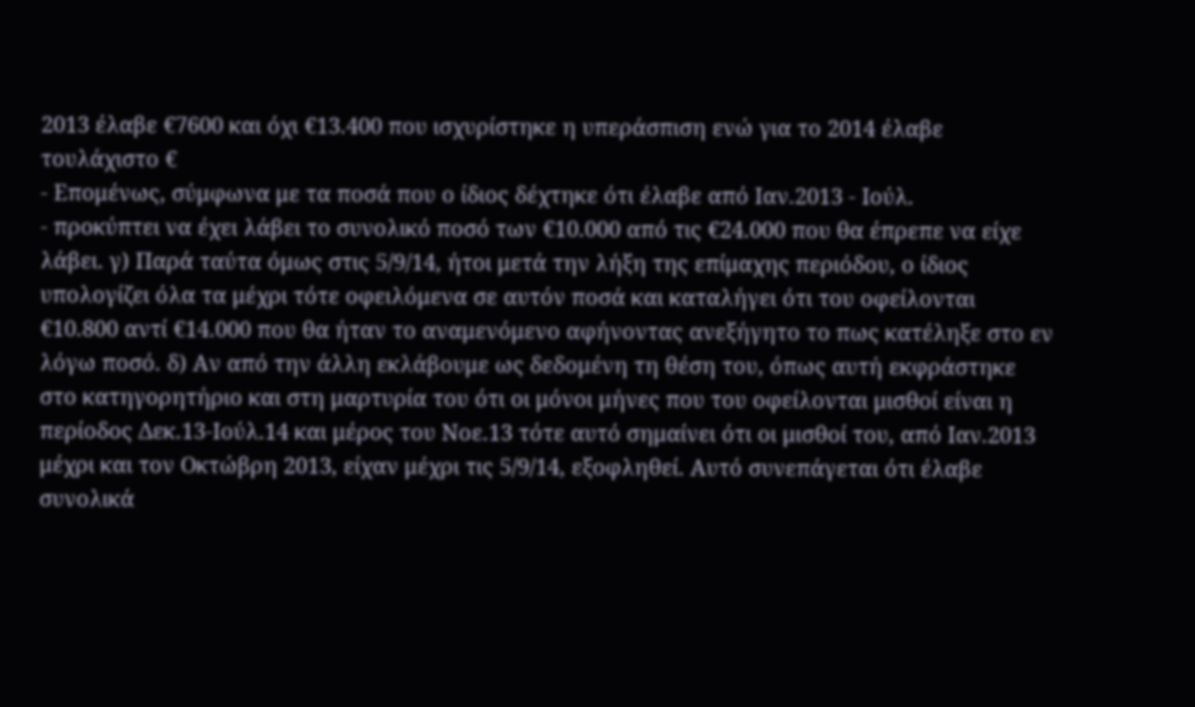2013 έλαβε €7600 και όχι €13.400 που ισχυρίστηκε η υπεράσπιση ενώ για το 2014 έλαβε τουλάχιστο €
- Επομένως, σύμφωνα με τα ποσά που ο ίδιος δέχτηκε ότι έλαβε από Ιαν.2013 - Ιούλ.
- προκύπτει να έχει λάβει το συνολικό ποσό των €10.000 από τις €24.000 που θα έπρεπε να είχε λάβει. γ) Παρά ταύτα όμως στις 5/9/14, ήτοι μετά την λήξη της επίμαχης περιόδου, ο ίδιος υπολογίζει όλα τα μέχρι τότε οφειλόμενα σε αυτόν ποσά και καταλήγει ότι του οφείλονται €10.800 αντί €14.000 που θα ήταν το αναμενόμενο αφήνοντας ανεξήγητο το πως κατέληξε στο εν λόγω ποσό. δ) Αν από την άλλη εκλάβουμε ως δεδομένη τη θέση του, όπως αυτή εκφράστηκε στο κατηγορητήριο και στη μαρτυρία του ότι οι μόνοι μήνες που του οφείλονται μισθοί είναι η περίοδος Δεκ.13-Ιούλ.14 και μέρος του Νοε.13 τότε αυτό σημαίνει ότι οι μισθοί του, από Ιαν.2013 μέχρι και τον Οκτώβρη 2013, είχαν μέχρι τις 5/9/14, εξοφληθεί. Αυτό συνεπάγεται ότι έλαβε συνολικά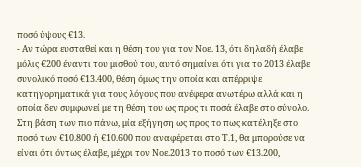ποσό ύψους €13.
- Αν τώρα ευσταθεί και η θέση του για τον Νοε. 13, ότι δηλαδή έλαβε μόλις €200 έναντι του μισθού του, αυτό σημαίνει ότι για το 2013 έλαβε συνολικό ποσό €13.400, θέση όμως την οποία και απέρριψε κατηγορηματικά για τους λόγους που ανέφερα ανωτέρω αλλά και η οποία δεν συμφωνεί με τη θέση του ως προς τι ποσά έλαβε στο σύνολο. Στη βάση των πιο πάνω, μία εξήγηση ως προς το πως κατέληξε στο ποσό των €10.800 ή €10.600 που αναφέρεται στο Τ.1, θα μπορούσε να είναι ότι όντως έλαβε, μέχρι τον Νοε.2013 το ποσό των €13.200,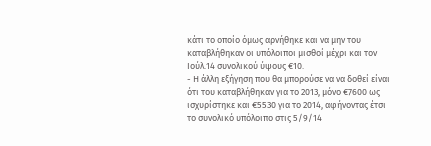κάτι το οποίο όμως αρνήθηκε και να μην του καταβλήθηκαν οι υπόλοιποι μισθοί μέχρι και τον Ιούλ.14 συνολικού ύψους €10.
- Η άλλη εξήγηση που θα μπορούσε να να δοθεί είναι ότι του καταβλήθηκαν για το 2013, μόνο €7600 ως ισχυρίστηκε και €5530 για το 2014, αφήνοντας έτσι το συνολικό υπόλοιπο στις 5/9/14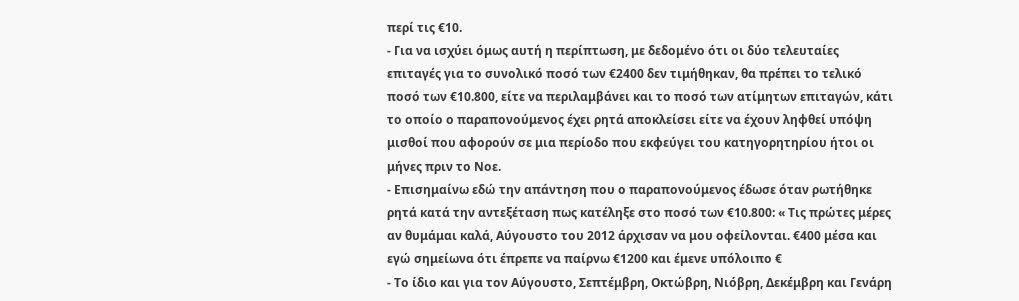περί τις €10.
- Για να ισχύει όμως αυτή η περίπτωση, με δεδομένο ότι οι δύο τελευταίες επιταγές για το συνολικό ποσό των €2400 δεν τιμήθηκαν, θα πρέπει το τελικό ποσό των €10.800, είτε να περιλαμβάνει και το ποσό των ατίμητων επιταγών, κάτι το οποίο ο παραπονούμενος έχει ρητά αποκλείσει είτε να έχουν ληφθεί υπόψη μισθοί που αφορούν σε μια περίοδο που εκφεύγει του κατηγορητηρίου ήτοι οι μήνες πριν το Νοε.
- Επισημαίνω εδώ την απάντηση που ο παραπονούμενος έδωσε όταν ρωτήθηκε ρητά κατά την αντεξέταση πως κατέληξε στο ποσό των €10.800: « Τις πρώτες μέρες αν θυμάμαι καλά, Αύγουστο του 2012 άρχισαν να μου οφείλονται. €400 μέσα και εγώ σημείωνα ότι έπρεπε να παίρνω €1200 και έμενε υπόλοιπο €
- Το ίδιο και για τον Αύγουστο, Σεπτέμβρη, Οκτώβρη, Νιόβρη, Δεκέμβρη και Γενάρη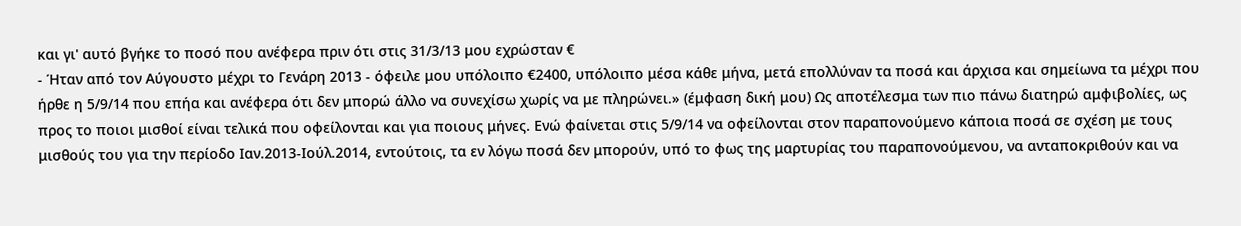και γι' αυτό βγήκε το ποσό που ανέφερα πριν ότι στις 31/3/13 μου εχρώσταν €
- Ήταν από τον Αύγουστο μέχρι το Γενάρη 2013 - όφειλε μου υπόλοιπο €2400, υπόλοιπο μέσα κάθε μήνα, μετά επολλύναν τα ποσά και άρχισα και σημείωνα τα μέχρι που ήρθε η 5/9/14 που επήα και ανέφερα ότι δεν μπορώ άλλο να συνεχίσω χωρίς να με πληρώνει.» (έμφαση δική μου) Ως αποτέλεσμα των πιο πάνω διατηρώ αμφιβολίες, ως προς το ποιοι μισθοί είναι τελικά που οφείλονται και για ποιους μήνες. Ενώ φαίνεται στις 5/9/14 να οφείλονται στον παραπονούμενο κάποια ποσά σε σχέση με τους μισθούς του για την περίοδο Ιαν.2013-Ιούλ.2014, εντούτοις, τα εν λόγω ποσά δεν μπορούν, υπό το φως της μαρτυρίας του παραπονούμενου, να ανταποκριθούν και να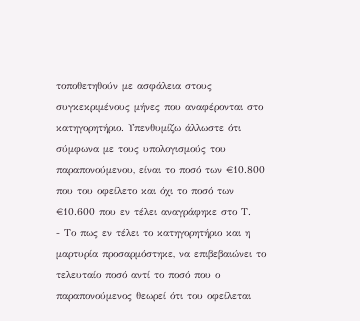τοποθετηθούν με ασφάλεια στους συγκεκριμένους μήνες που αναφέρονται στο κατηγορητήριο. Υπενθυμίζω άλλωστε ότι σύμφωνα με τους υπολογισμούς του παραπονούμενου, είναι το ποσό των €10.800 που του οφείλετο και όχι το ποσό των €10.600 που εν τέλει αναγράφηκε στο Τ.
- Το πως εν τέλει το κατηγορητήριο και η μαρτυρία προσαρμόστηκε, να επιβεβαιώνει το τελευταίο ποσό αντί το ποσό που ο παραπονούμενος θεωρεί ότι του οφείλεται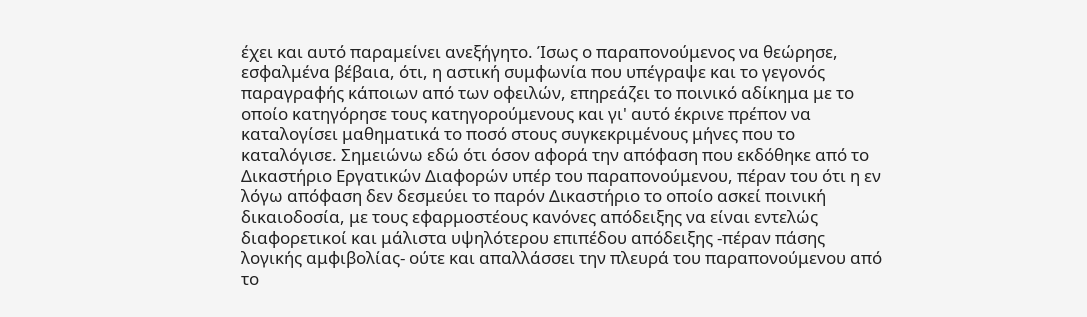έχει και αυτό παραμείνει ανεξήγητο. Ίσως ο παραπονούμενος να θεώρησε, εσφαλμένα βέβαια, ότι, η αστική συμφωνία που υπέγραψε και το γεγονός παραγραφής κάποιων από των οφειλών, επηρεάζει το ποινικό αδίκημα με το οποίο κατηγόρησε τους κατηγορούμενους και γι' αυτό έκρινε πρέπον να καταλογίσει μαθηματικά το ποσό στους συγκεκριμένους μήνες που το καταλόγισε. Σημειώνω εδώ ότι όσον αφορά την απόφαση που εκδόθηκε από το Δικαστήριο Εργατικών Διαφορών υπέρ του παραπονούμενου, πέραν του ότι η εν λόγω απόφαση δεν δεσμεύει το παρόν Δικαστήριο το οποίο ασκεί ποινική δικαιοδοσία, με τους εφαρμοστέους κανόνες απόδειξης να είναι εντελώς διαφορετικοί και μάλιστα υψηλότερου επιπέδου απόδειξης -πέραν πάσης λογικής αμφιβολίας- ούτε και απαλλάσσει την πλευρά του παραπονούμενου από το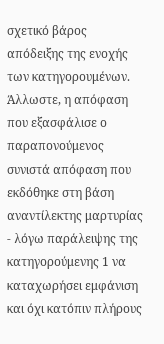σχετικό βάρος απόδειξης της ενοχής των κατηγορουμένων. Άλλωστε, η απόφαση που εξασφάλισε ο παραπονούμενος συνιστά απόφαση που εκδόθηκε στη βάση αναντίλεκτης μαρτυρίας - λόγω παράλειψης της κατηγορούμενης 1 να καταχωρήσει εμφάνιση και όχι κατόπιν πλήρους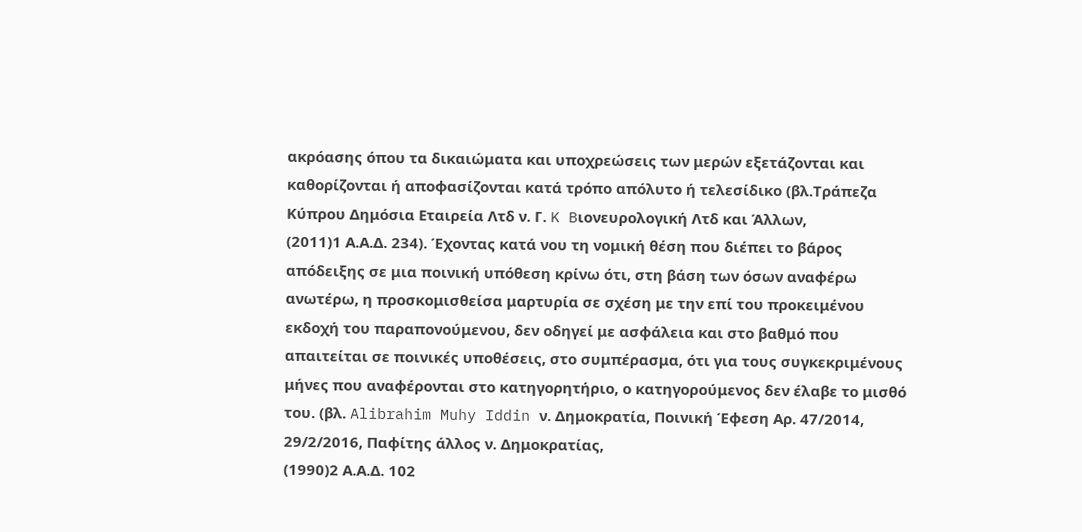ακρόασης όπου τα δικαιώματα και υποχρεώσεις των μερών εξετάζονται και καθορίζονται ή αποφασίζονται κατά τρόπο απόλυτο ή τελεσίδικο (βλ.Tράπεζα Κύπρου Δημόσια Εταιρεία Λτδ ν. Γ. K Bιονευρολογική Λτδ και Άλλων,
(2011)1 Α.Α.Δ. 234). Έχοντας κατά νου τη νομική θέση που διέπει το βάρος απόδειξης σε μια ποινική υπόθεση κρίνω ότι, στη βάση των όσων αναφέρω ανωτέρω, η προσκομισθείσα μαρτυρία σε σχέση με την επί του προκειμένου εκδοχή του παραπονούμενου, δεν οδηγεί με ασφάλεια και στο βαθμό που απαιτείται σε ποινικές υποθέσεις, στο συμπέρασμα, ότι για τους συγκεκριμένους μήνες που αναφέρονται στο κατηγορητήριο, ο κατηγορούμενος δεν έλαβε το μισθό του. (βλ. Alibrahim Muhy Iddin ν. Δημοκρατία, Ποινική Έφεση Αρ. 47/2014, 29/2/2016, Παφίτης άλλος ν. Δημοκρατίας,
(1990)2 Α.Α.Δ. 102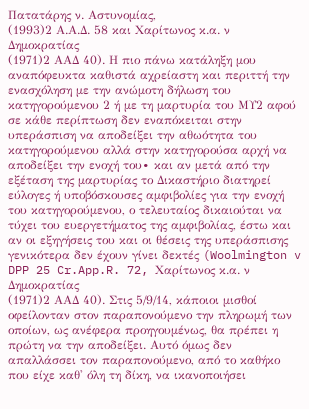Πατατάρης ν. Αστυνομίας,
(1993)2 Α.Α.Δ. 58 και Χαρίτωνος κ.α. ν Δημοκρατίας
(1971)2 ΑΑΔ 40). Η πιο πάνω κατάληξη μου αναπόφευκτα καθιστά αχρείαστη και περιττή την ενασχόληση με την ανώμοτη δήλωση του κατηγορούμενου 2 ή με τη μαρτυρία του ΜΥ2 αφού σε κάθε περίπτωση δεν εναπόκειται στην υπεράσπιση να αποδείξει την αθωότητα του κατηγορούμενου αλλά στην κατηγορούσα αρχή να αποδείξει την ενοχή του∙ και αν μετά από την εξέταση της μαρτυρίας το Δικαστήριο διατηρεί εύλογες ή υποβόσκουσες αμφιβολίες για την ενοχή του κατηγορούμενου, ο τελευταίος δικαιούται να τύχει του ευεργετήματος της αμφιβολίας, έστω και αν οι εξηγήσεις του και οι θέσεις της υπεράσπισης γενικότερα δεν έχουν γίνει δεκτές (Woolmington v DPP 25 Cr.App.R. 72, Χαρίτωνος κ.α. ν Δημοκρατίας
(1971)2 ΑΑΔ 40). Στις 5/9/14, κάποιοι μισθοί οφείλονταν στον παραπονούμενο την πληρωμή των οποίων, ως ανέφερα προηγουμένως, θα πρέπει η πρώτη να την αποδείξει. Αυτό όμως δεν απαλλάσσει τον παραπονούμενο, από το καθήκο που είχε καθ' όλη τη δίκη, να ικανοποιήσει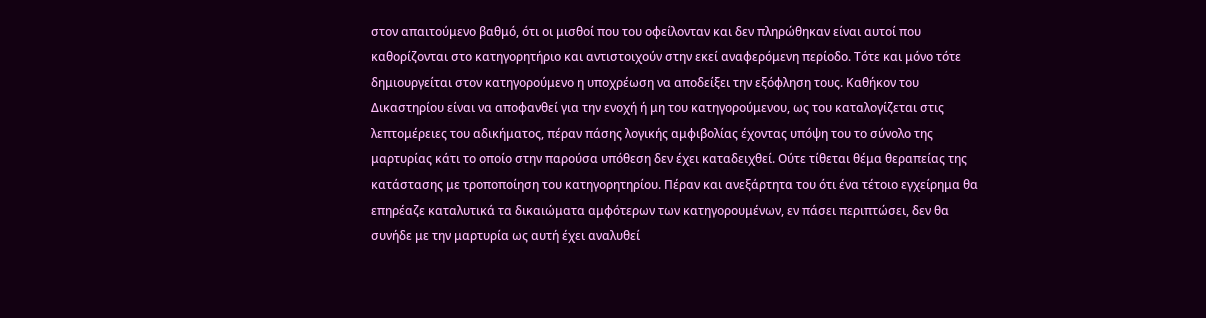στον απαιτούμενο βαθμό, ότι οι μισθοί που του οφείλονταν και δεν πληρώθηκαν είναι αυτοί που καθορίζονται στο κατηγορητήριο και αντιστοιχούν στην εκεί αναφερόμενη περίοδο. Τότε και μόνο τότε δημιουργείται στον κατηγορούμενο η υποχρέωση να αποδείξει την εξόφληση τους. Καθήκον του Δικαστηρίου είναι να αποφανθεί για την ενοχή ή μη του κατηγορούμενου, ως του καταλογίζεται στις λεπτομέρειες του αδικήματος, πέραν πάσης λογικής αμφιβολίας έχοντας υπόψη του το σύνολο της μαρτυρίας κάτι το οποίο στην παρούσα υπόθεση δεν έχει καταδειχθεί. Ούτε τίθεται θέμα θεραπείας της κατάστασης με τροποποίηση του κατηγορητηρίου. Πέραν και ανεξάρτητα του ότι ένα τέτοιο εγχείρημα θα επηρέαζε καταλυτικά τα δικαιώματα αμφότερων των κατηγορουμένων, εν πάσει περιπτώσει, δεν θα συνήδε με την μαρτυρία ως αυτή έχει αναλυθεί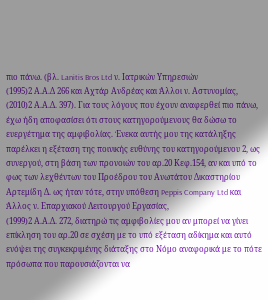πιο πάνω. (βλ. Lanitis Bros Ltd ν. Ιατρικών Υπηρεσιών
(1995)2 Α.Α.Δ 266 και Αχτάρ Ανδρέας και Άλλοι ν. Αστυνομίας,
(2010)2 Α.Α.Δ. 397). Για τους λόγους που έχουν αναφερθεί πιο πάνω, έχω ήδη αποφασίσει ότι στους κατηγορούμενους θα δώσω το ευεργέτημα της αμφιβολίας. Ένεκα αυτής μου της κατάληξης παρέλκει η εξέταση της ποινικής ευθύνης του κατηγορούμενου 2, ως συνεργού, στη βάση των προνοιών του αρ.20 Κεφ.154, αν και υπό το φως των λεχθέντων του Προέδρου του Ανωτάτου Δικαστηρίου Αρτεμίδη Δ. ως ήταν τότε, στην υπόθεση Peppis Company Ltd και Άλλος ν. Eπαρχιακού Λειτουργού Eργασίας,
(1999)2 Α.Α.Δ. 272, διατηρώ τις αμφιβολίες μου αν μπορεί να γίνει επίκληση του αρ.20 σε σχέση με το υπό εξέταση αδίκημα και αυτό ενόψει της συγκεκριμένης διάταξης στο Νόμο αναφορικά με το πότε πρόσωπα που παρουσιάζονται να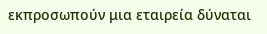εκπροσωπούν μια εταιρεία δύναται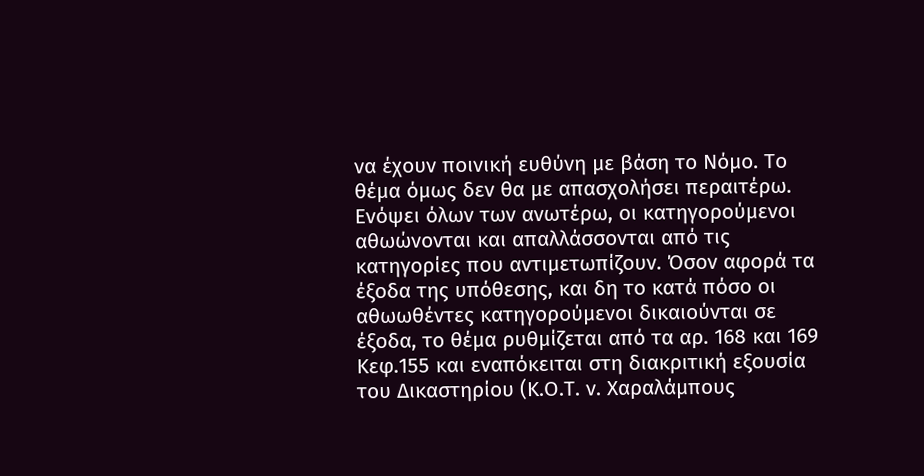να έχουν ποινική ευθύνη με βάση το Νόμο. Το θέμα όμως δεν θα με απασχολήσει περαιτέρω. Ενόψει όλων των ανωτέρω, οι κατηγορούμενοι αθωώνονται και απαλλάσσονται από τις κατηγορίες που αντιμετωπίζουν. Όσον αφορά τα έξοδα της υπόθεσης, και δη το κατά πόσο οι αθωωθέντες κατηγορούμενοι δικαιούνται σε έξοδα, το θέμα ρυθμίζεται από τα αρ. 168 και 169 Κεφ.155 και εναπόκειται στη διακριτική εξουσία του Δικαστηρίου (Κ.Ο.Τ. ν. Χαραλάμπους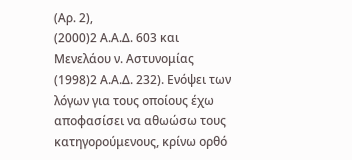(Αρ. 2),
(2000)2 Α.Α.Δ. 603 και Μενελάου ν. Αστυνομίας
(1998)2 Α.Α.Δ. 232). Ενόψει των λόγων για τους οποίους έχω αποφασίσει να αθωώσω τους κατηγορούμενους, κρίνω ορθό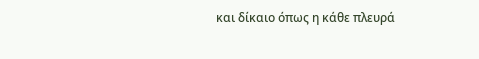και δίκαιο όπως η κάθε πλευρά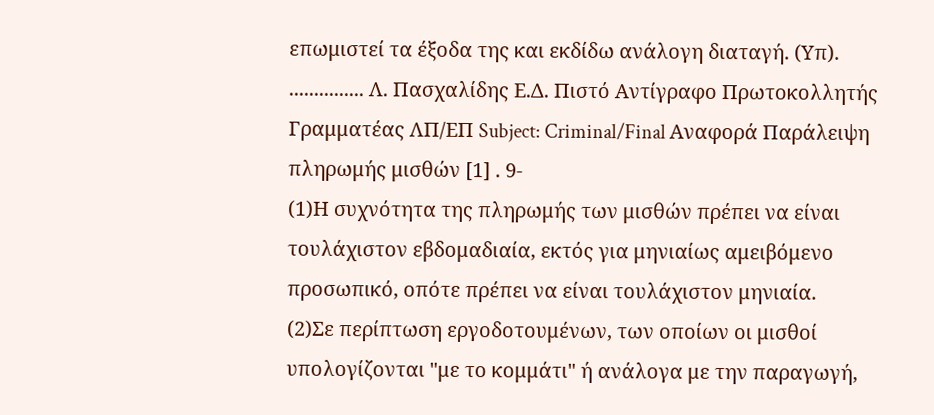επωμιστεί τα έξοδα της και εκδίδω ανάλογη διαταγή. (Υπ). ............... Λ. Πασχαλίδης Ε.Δ. Πιστό Αντίγραφο Πρωτοκολλητής Γραμματέας ΛΠ/ΕΠ Subject: Criminal/Final Αναφορά Παράλειψη πληρωμής μισθών [1] . 9-
(1)Η συχνότητα της πληρωμής των μισθών πρέπει να είναι τουλάχιστον εβδομαδιαία, εκτός για μηνιαίως αμειβόμενο προσωπικό, οπότε πρέπει να είναι τουλάχιστον μηνιαία.
(2)Σε περίπτωση εργοδοτουμένων, των οποίων οι μισθοί υπολογίζονται "με το κομμάτι" ή ανάλογα με την παραγωγή,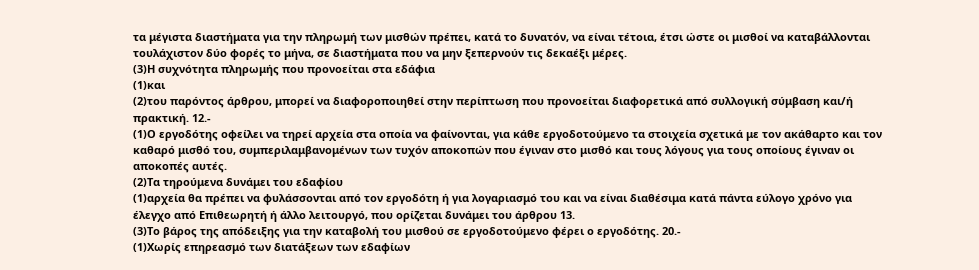τα μέγιστα διαστήματα για την πληρωμή των μισθών πρέπει, κατά το δυνατόν, να είναι τέτοια, έτσι ώστε οι μισθοί να καταβάλλονται τουλάχιστον δύο φορές το μήνα, σε διαστήματα που να μην ξεπερνούν τις δεκαέξι μέρες.
(3)Η συχνότητα πληρωμής που προνοείται στα εδάφια
(1)και
(2)του παρόντος άρθρου, μπορεί να διαφοροποιηθεί στην περίπτωση που προνοείται διαφορετικά από συλλογική σύμβαση και/ή πρακτική. 12.-
(1)Ο εργοδότης οφείλει να τηρεί αρχεία στα οποία να φαίνονται, για κάθε εργοδοτούμενο τα στοιχεία σχετικά με τον ακάθαρτο και τον καθαρό μισθό του, συμπεριλαμβανομένων των τυχόν αποκοπών που έγιναν στο μισθό και τους λόγους για τους οποίους έγιναν οι αποκοπές αυτές.
(2)Τα τηρούμενα δυνάμει του εδαφίου
(1)αρχεία θα πρέπει να φυλάσσονται από τον εργοδότη ή για λογαριασμό του και να είναι διαθέσιμα κατά πάντα εύλογο χρόνο για έλεγχο από Επιθεωρητή ή άλλο λειτουργό, που ορίζεται δυνάμει του άρθρου 13.
(3)Το βάρος της απόδειξης για την καταβολή του μισθού σε εργοδοτούμενο φέρει ο εργοδότης. 20.-
(1)Χωρίς επηρεασμό των διατάξεων των εδαφίων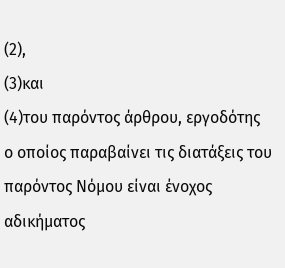(2),
(3)και
(4)του παρόντος άρθρου, εργοδότης ο οποίος παραβαίνει τις διατάξεις του παρόντος Νόμου είναι ένοχος αδικήματος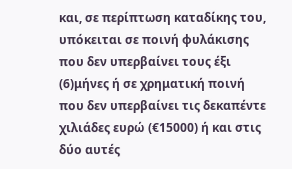και, σε περίπτωση καταδίκης του, υπόκειται σε ποινή φυλάκισης που δεν υπερβαίνει τους έξι
(6)μήνες ή σε χρηματική ποινή που δεν υπερβαίνει τις δεκαπέντε χιλιάδες ευρώ (€15000) ή και στις δύο αυτές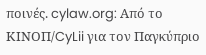ποινές. cylaw.org: Από το ΚΙΝOΠ/CyLii για τον Παγκύπριο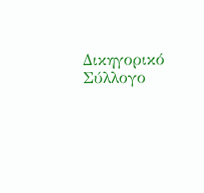Δικηγορικό Σύλλογο